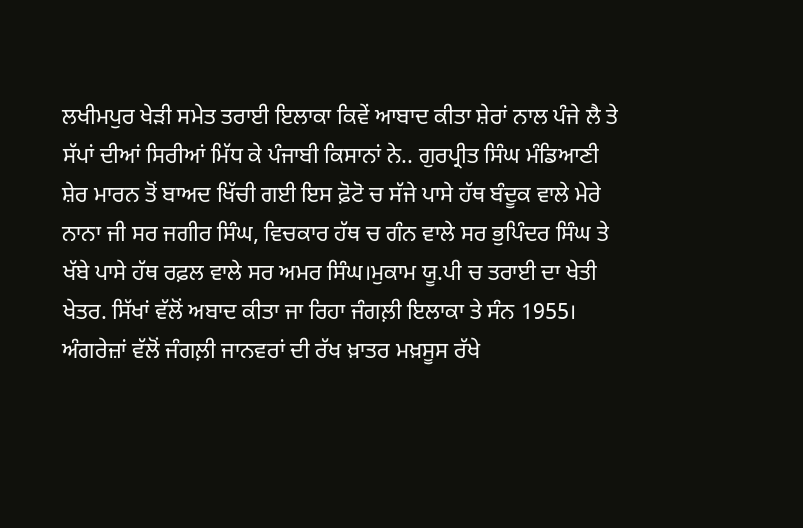ਲਖੀਮਪੁਰ ਖੇੜੀ ਸਮੇਤ ਤਰਾਈ ਇਲਾਕਾ ਕਿਵੇਂ ਆਬਾਦ ਕੀਤਾ ਸ਼ੇਰਾਂ ਨਾਲ ਪੰਜੇ ਲੈ ਤੇ ਸੱਪਾਂ ਦੀਆਂ ਸਿਰੀਆਂ ਮਿੱਧ ਕੇ ਪੰਜਾਬੀ ਕਿਸਾਨਾਂ ਨੇ.. ਗੁਰਪ੍ਰੀਤ ਸਿੰਘ ਮੰਡਿਆਣੀ
ਸ਼ੇਰ ਮਾਰਨ ਤੋਂ ਬਾਅਦ ਖਿੱਚੀ ਗਈ ਇਸ ਫ਼ੋਟੋ ਚ ਸੱਜੇ ਪਾਸੇ ਹੱਥ ਬੰਦੂਕ ਵਾਲੇ ਮੇਰੇ ਨਾਨਾ ਜੀ ਸਰ ਜਗੀਰ ਸਿੰਘ, ਵਿਚਕਾਰ ਹੱਥ ਚ ਗੰਨ ਵਾਲੇ ਸਰ ਭੁਪਿੰਦਰ ਸਿੰਘ ਤੇ ਖੱਬੇ ਪਾਸੇ ਹੱਥ ਰਫ਼ਲ ਵਾਲੇ ਸਰ ਅਮਰ ਸਿੰਘ।ਮੁਕਾਮ ਯੂ.ਪੀ ਚ ਤਰਾਈ ਦਾ ਖੇਤੀ ਖੇਤਰ. ਸਿੱਖਾਂ ਵੱਲੋਂ ਅਬਾਦ ਕੀਤਾ ਜਾ ਰਿਹਾ ਜੰਗਲ਼ੀ ਇਲਾਕਾ ਤੇ ਸੰਨ 1955। ਅੰਗਰੇਜ਼ਾਂ ਵੱਲੋਂ ਜੰਗਲ਼ੀ ਜਾਨਵਰਾਂ ਦੀ ਰੱਖ ਖ਼ਾਤਰ ਮਖ਼ਸੂਸ ਰੱਖੇ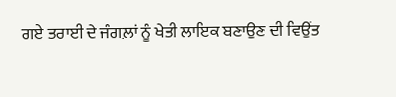ਗਏ ਤਰਾਈ ਦੇ ਜੰਗਲ਼ਾਂ ਨੂੰ ਖੇਤੀ ਲਾਇਕ ਬਣਾਉਣ ਦੀ ਵਿਉਂਤ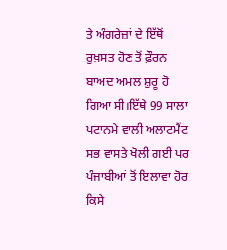ਤੇ ਅੰਗਰੇਜ਼ਾਂ ਦੇ ਇੱਥੋਂ ਰੁਖ਼ਸਤ ਹੋਣ ਤੋਂ ਫ਼ੌਰਨ ਬਾਅਦ ਅਮਲ ਸ਼ੁਰੂ ਹੋ ਗਿਆ ਸੀ।ਇੱਥੇ 99 ਸਾਲਾ ਪਟਾਨਮੇ ਵਾਲੀ ਅਲਾਟਮੈਂਟ ਸਭ ਵਾਸਤੇ ਖੋਲੀ ਗਈ ਪਰ ਪੰਜਾਬੀਆਂ ਤੋਂ ਇਲਾਵਾ ਹੋਰ ਕਿਸੇ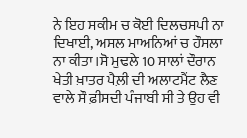ਨੇ ਇਹ ਸਕੀਮ ਚ ਕੋਈ ਦਿਲਚਸਪੀ ਨਾ ਦਿਖਾਈ, ਅਸਲ ਮਾਅਨਿਆਂ ਚ ਹੌਸਲਾ ਨਾ ਕੀਤਾ।ਸੋ ਮੁਢਲੇ 10 ਸਾਲਾਂ ਦੌਰਾਨ ਖੇਤੀ ਖ਼ਾਤਰ ਪੈਲ਼ੀ ਦੀ ਅਲਾਟਮੈਂਟ ਲੈਣ ਵਾਲੇ ਸੌ ਫ਼ੀਸਦੀ ਪੰਜਾਬੀ ਸੀ ਤੇ ਉਹ ਵੀ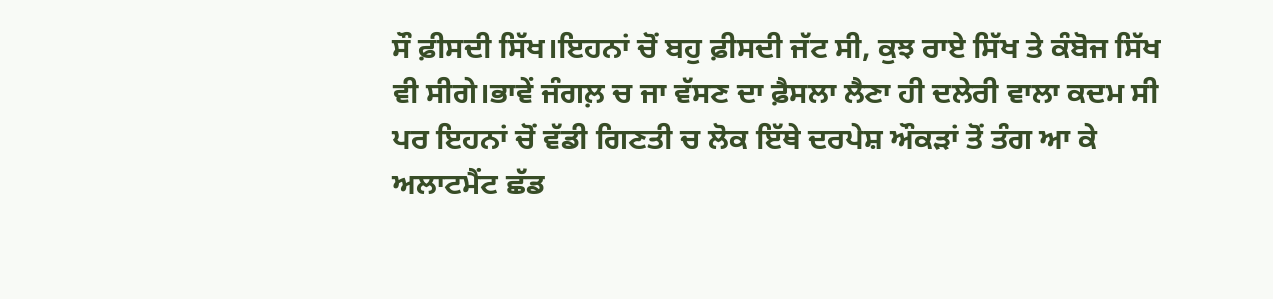ਸੌ ਫ਼ੀਸਦੀ ਸਿੱਖ।ਇਹਨਾਂ ਚੋਂ ਬਹੁ ਫ਼ੀਸਦੀ ਜੱਟ ਸੀ, ਕੁਝ ਰਾਏ ਸਿੱਖ ਤੇ ਕੰਬੋਜ ਸਿੱਖ ਵੀ ਸੀਗੇ।ਭਾਵੇਂ ਜੰਗਲ਼ ਚ ਜਾ ਵੱਸਣ ਦਾ ਫ਼ੈਸਲਾ ਲੈਣਾ ਹੀ ਦਲੇਰੀ ਵਾਲਾ ਕਦਮ ਸੀ ਪਰ ਇਹਨਾਂ ਚੋਂ ਵੱਡੀ ਗਿਣਤੀ ਚ ਲੋਕ ਇੱਥੇ ਦਰਪੇਸ਼ ਔਕੜਾਂ ਤੋਂ ਤੰਗ ਆ ਕੇ ਅਲਾਟਮੈਂਟ ਛੱਡ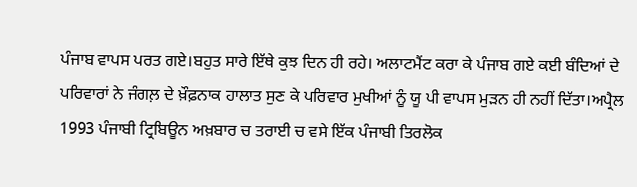ਪੰਜਾਬ ਵਾਪਸ ਪਰਤ ਗਏ।ਬਹੁਤ ਸਾਰੇ ਇੱਥੇ ਕੁਝ ਦਿਨ ਹੀ ਰਹੇ। ਅਲਾਟਮੈਂਟ ਕਰਾ ਕੇ ਪੰਜਾਬ ਗਏ ਕਈ ਬੰਦਿਆਂ ਦੇ ਪਰਿਵਾਰਾਂ ਨੇ ਜੰਗਲ਼ ਦੇ ਖ਼ੌਫ਼ਨਾਕ ਹਾਲਾਤ ਸੁਣ ਕੇ ਪਰਿਵਾਰ ਮੁਖੀਆਂ ਨੂੰ ਯੂ ਪੀ ਵਾਪਸ ਮੁੜਨ ਹੀ ਨਹੀਂ ਦਿੱਤਾ।ਅਪ੍ਰੈਲ 1993 ਪੰਜਾਬੀ ਟ੍ਰਿਬਿਊਨ ਅਖ਼ਬਾਰ ਚ ਤਰਾਈ ਚ ਵਸੇ ਇੱਕ ਪੰਜਾਬੀ ਤਿਰਲੋਕ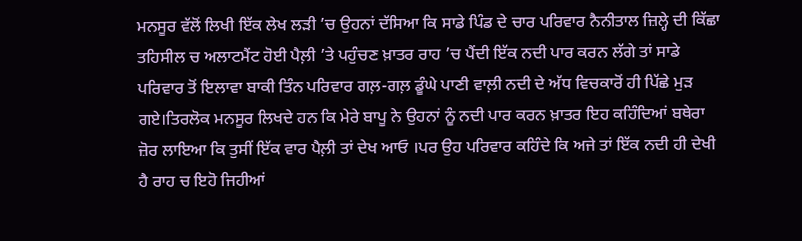ਮਨਸੂਰ ਵੱਲੋਂ ਲਿਖੀ ਇੱਕ ਲੇਖ ਲੜੀ ’ਚ ਉਹਨਾਂ ਦੱਸਿਆ ਕਿ ਸਾਡੇ ਪਿੰਡ ਦੇ ਚਾਰ ਪਰਿਵਾਰ ਨੈਨੀਤਾਲ ਜ਼ਿਲ੍ਹੇ ਦੀ ਕਿੱਛਾ ਤਹਿਸੀਲ ਚ ਅਲਾਟਮੈਂਟ ਹੋਈ ਪੈਲ਼ੀ ’ਤੇ ਪਹੁੰਚਣ ਖ਼ਾਤਰ ਰਾਹ ’ਚ ਪੈਂਦੀ ਇੱਕ ਨਦੀ ਪਾਰ ਕਰਨ ਲੱਗੇ ਤਾਂ ਸਾਡੇ ਪਰਿਵਾਰ ਤੋਂ ਇਲਾਵਾ ਬਾਕੀ ਤਿੰਨ ਪਰਿਵਾਰ ਗਲ਼-ਗਲ਼ ਡੂੰਘੇ ਪਾਣੀ ਵਾਲ਼ੀ ਨਦੀ ਦੇ ਅੱਧ ਵਿਚਕਾਰੋਂ ਹੀ ਪਿੱਛੇ ਮੁੜ ਗਏ।ਤਿਰਲੋਕ ਮਨਸੂਰ ਲਿਖਦੇ ਹਨ ਕਿ ਮੇਰੇ ਬਾਪੂ ਨੇ ਉਹਨਾਂ ਨੂੰ ਨਦੀ ਪਾਰ ਕਰਨ ਖ਼ਾਤਰ ਇਹ ਕਹਿੰਦਿਆਂ ਬਥੇਰਾ ਜ਼ੋਰ ਲਾਇਆ ਕਿ ਤੁਸੀਂ ਇੱਕ ਵਾਰ ਪੈਲ਼ੀ ਤਾਂ ਦੇਖ ਆਓ ।ਪਰ ਉਹ ਪਰਿਵਾਰ ਕਹਿੰਦੇ ਕਿ ਅਜੇ ਤਾਂ ਇੱਕ ਨਦੀ ਹੀ ਦੇਖੀ ਹੈ ਰਾਹ ਚ ਇਹੋ ਜਿਹੀਆਂ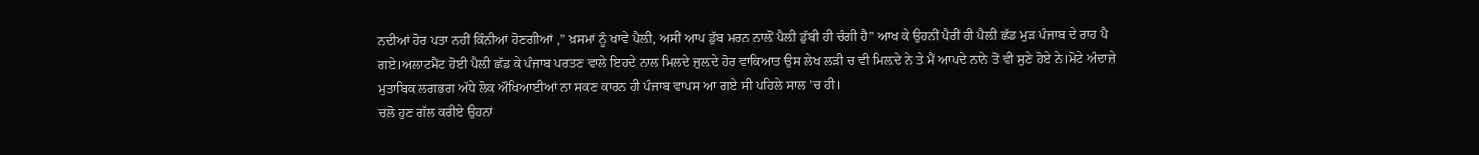ਨਦੀਆਂ ਹੋਰ ਪਤਾ ਨਹੀਂ ਕਿੰਨੀਆਂ ਹੋਣਗੀਆਂ ,” ਖ਼ਸਮਾਂ ਨੂੰ ਖਾਵੇ ਪੈਲ਼ੀ, ਅਸੀਂ ਆਪ ਡੁੱਬ ਮਰਨ ਨਾਲ਼ੋਂ ਪੈਲ਼ੀ ਡੁੱਬੀ ਹੀ ਚੰਗੀ ਹੈ” ਆਖ ਕੇ ਉਹਨੀਂ ਪੈਰੀਂ ਹੀ ਪੈਲ਼ੀ ਛੱਡ ਮੁੜ ਪੰਜਾਬ ਦੇ ਰਾਹ ਪੈ ਗਏ।ਅਲਾਟਮੈਂਟ ਹੋਈ ਪੈਲ਼ੀ ਛੱਡ ਕੇ ਪੰਜਾਬ ਪਰਤਣ ਵਾਲੇ ਇਹਦੇ ਨਾਲ ਮਿਲਦੇ ਜੁਲ਼ਦੇ ਹੋਰ ਵਾਕਿਆਤ ਉਸ ਲੇਖ ਲੜੀ ਚ ਵੀ ਮਿਲ਼ਦੇ ਨੇ ਤੇ ਮੈਂ ਆਪਦੇ ਨਾਨੇ ਤੋਂ ਵੀ ਸੁਣੇ ਹੋਏ ਨੇ।ਮੋਟੇ ਅੰਦਾਜ਼ੇ ਮੁਤਾਬਿਕ ਲਗਭਗ ਅੱਧੇ ਲੋਕ ਔਖਿਆਈਆਂ ਨਾ ਸਕਣ ਕਾਰਨ ਹੀ ਪੰਜਾਬ ਵਾਪਸ ਆ ਗਏ ਸੀ ਪਹਿਲੇ ਸਾਲ ’ਚ ਹੀ।
ਚਲੋ ਹੁਣ ਗੱਲ ਕਰੀਏ ਉਹਨਾਂ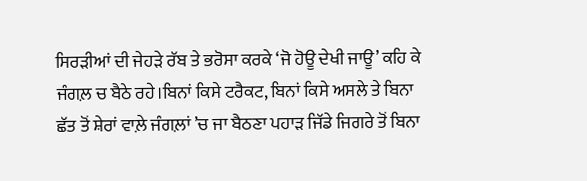ਸਿਰੜੀਆਂ ਦੀ ਜੇਹੜੇ ਰੱਬ ਤੇ ਭਰੋਸਾ ਕਰਕੇ ‘ਜੋ ਹੋਊ ਦੇਖੀ ਜਾਊ’ ਕਹਿ ਕੇ ਜੰਗਲ਼ ਚ ਬੈਠੇ ਰਹੇ।ਬਿਨਾਂ ਕਿਸੇ ਟਰੈਕਟ, ਬਿਨਾਂ ਕਿਸੇ ਅਸਲੇ ਤੇ ਬਿਨਾ ਛੱਤ ਤੋਂ ਸ਼ੇਰਾਂ ਵਾਲ਼ੇ ਜੰਗਲ਼ਾਂ ’ਚ ਜਾ ਬੈਠਣਾ ਪਹਾੜ ਜਿੱਡੇ ਜਿਗਰੇ ਤੋਂ ਬਿਨਾ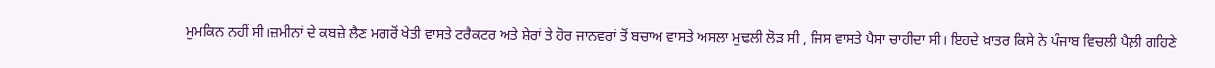ਮੁਮਕਿਨ ਨਹੀਂ ਸੀ।ਜ਼ਮੀਨਾਂ ਦੇ ਕਬਜ਼ੇ ਲੈਣ ਮਗਰੋਂ ਖੇਤੀ ਵਾਸਤੇ ਟਰੈਕਟਰ ਅਤੇ ਸ਼ੇਰਾਂ ਤੇ ਹੋਰ ਜਾਨਵਰਾਂ ਤੋਂ ਬਚਾਅ ਵਾਸਤੇ ਅਸਲਾ ਮੁਢਲੀ ਲੋੜ ਸੀ , ਜਿਸ ਵਾਸਤੇ ਪੈਸਾ ਚਾਹੀਦਾ ਸੀ। ਇਹਦੇ ਖ਼ਾਤਰ ਕਿਸੇ ਨੇ ਪੰਜਾਬ ਵਿਚਲੀ ਪੈਲ਼ੀ ਗਹਿਣੇ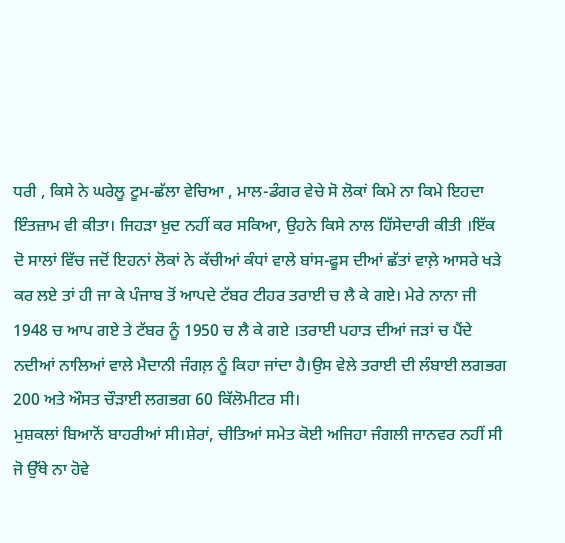ਧਰੀ , ਕਿਸੇ ਨੇ ਘਰੇਲੂ ਟੂਮ-ਛੱਲਾ ਵੇਚਿਆ , ਮਾਲ-ਡੰਗਰ ਵੇਚੇ ਸੋ ਲੋਕਾਂ ਕਿਮੇ ਨਾ ਕਿਮੇ ਇਹਦਾ ਇੰਤਜ਼ਾਮ ਵੀ ਕੀਤਾ। ਜਿਹੜਾ ਖ਼ੁਦ ਨਹੀਂ ਕਰ ਸਕਿਆ, ਉਹਨੇ ਕਿਸੇ ਨਾਲ ਹਿੱਸੇਦਾਰੀ ਕੀਤੀ ।ਇੱਕ ਦੋ ਸਾਲਾਂ ਵਿੱਚ ਜਦੋਂ ਇਹਨਾਂ ਲੋਕਾਂ ਨੇ ਕੱਚੀਆਂ ਕੰਧਾਂ ਵਾਲੇ ਬਾਂਸ-ਫੂਸ ਦੀਆਂ ਛੱਤਾਂ ਵਾਲ਼ੇ ਆਸਰੇ ਖੜੇ ਕਰ ਲਏ ਤਾਂ ਹੀ ਜਾ ਕੇ ਪੰਜਾਬ ਤੋਂ ਆਪਦੇ ਟੱਬਰ ਟੀਹਰ ਤਰਾਈ ਚ ਲੈ ਕੇ ਗਏ। ਮੇਰੇ ਨਾਨਾ ਜੀ 1948 ਚ ਆਪ ਗਏ ਤੇ ਟੱਬਰ ਨੂੰ 1950 ਚ ਲੈ ਕੇ ਗਏ ।ਤਰਾਈ ਪਹਾੜ ਦੀਆਂ ਜੜਾਂ ਚ ਪੈਂਦੇ ਨਦੀਆਂ ਨਾਲਿਆਂ ਵਾਲੇ ਮੈਦਾਨੀ ਜੰਗਲ਼ ਨੂੰ ਕਿਹਾ ਜਾਂਦਾ ਹੈ।ਉਸ ਵੇਲੇ ਤਰਾਈ ਦੀ ਲੰਬਾਈ ਲਗਭਗ 200 ਅਤੇ ਔਸਤ ਚੌੜਾਈ ਲਗਭਗ 60 ਕਿੱਲੋਮੀਟਰ ਸੀ।
ਮੁਸ਼ਕਲਾਂ ਬਿਆਨੋਂ ਬਾਹਰੀਆਂ ਸੀ।ਸ਼ੇਰਾਂ, ਚੀਤਿਆਂ ਸਮੇਤ ਕੋਈ ਅਜਿਹਾ ਜੰਗਲੀ ਜਾਨਵਰ ਨਹੀਂ ਸੀ ਜੋ ਉੱਥੇ ਨਾ ਹੋਵੇ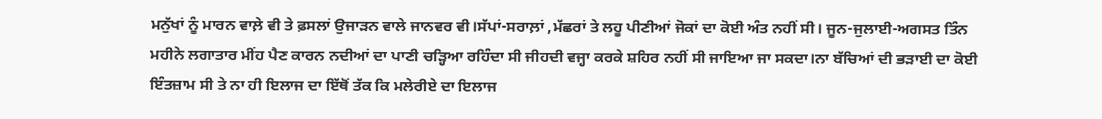ਮਨੁੱਖਾਂ ਨੂੰ ਮਾਰਨ ਵਾਲ਼ੇ ਵੀ ਤੇ ਫ਼ਸਲਾਂ ਉਜਾੜਨ ਵਾਲੇ ਜਾਨਵਰ ਵੀ।ਸੱਪਾਂ-ਸਰਾਲ਼ਾਂ ,ਮੱਛਰਾਂ ਤੇ ਲਹੂ ਪੀਣੀਆਂ ਜੋਕਾਂ ਦਾ ਕੋਈ ਅੰਤ ਨਹੀਂ ਸੀ। ਜੂਨ-ਜੁਲਾਈ-ਅਗਸਤ ਤਿੰਨ ਮਹੀਨੇ ਲਗਾਤਾਰ ਮੀਂਹ ਪੈਣ ਕਾਰਨ ਨਦੀਆਂ ਦਾ ਪਾਣੀ ਚੜ੍ਹਿਆ ਰਹਿੰਦਾ ਸੀ ਜੀਹਦੀ ਵਜ੍ਹਾ ਕਰਕੇ ਸ਼ਹਿਰ ਨਹੀਂ ਸੀ ਜਾਇਆ ਜਾ ਸਕਦਾ।ਨਾ ਬੱਚਿਆਂ ਦੀ ਭੜਾਈ ਦਾ ਕੋਈ ਇੰਤਜ਼ਾਮ ਸੀ ਤੇ ਨਾ ਹੀ ਇਲਾਜ ਦਾ ਇੱਥੋਂ ਤੱਕ ਕਿ ਮਲੇਰੀਏ ਦਾ ਇਲਾਜ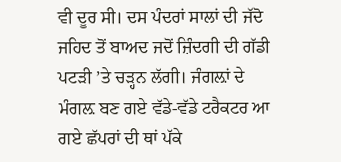ਵੀ ਦੂਰ ਸੀ। ਦਸ ਪੰਦਰਾਂ ਸਾਲਾਂ ਦੀ ਜੱਦੋ ਜਹਿਦ ਤੋਂ ਬਾਅਦ ਜਦੋਂ ਜ਼ਿੰਦਗੀ ਦੀ ਗੱਡੀ ਪਟੜੀ ’ਤੇ ਚੜ੍ਹਨ ਲੱਗੀ। ਜੰਗਲ਼ਾਂ ਦੇ ਮੰਗਲ਼ ਬਣ ਗਏ ਵੱਡੇ-ਵੱਡੇ ਟਰੈਕਟਰ ਆ ਗਏ ਛੱਪਰਾਂ ਦੀ ਥਾਂ ਪੱਕੇ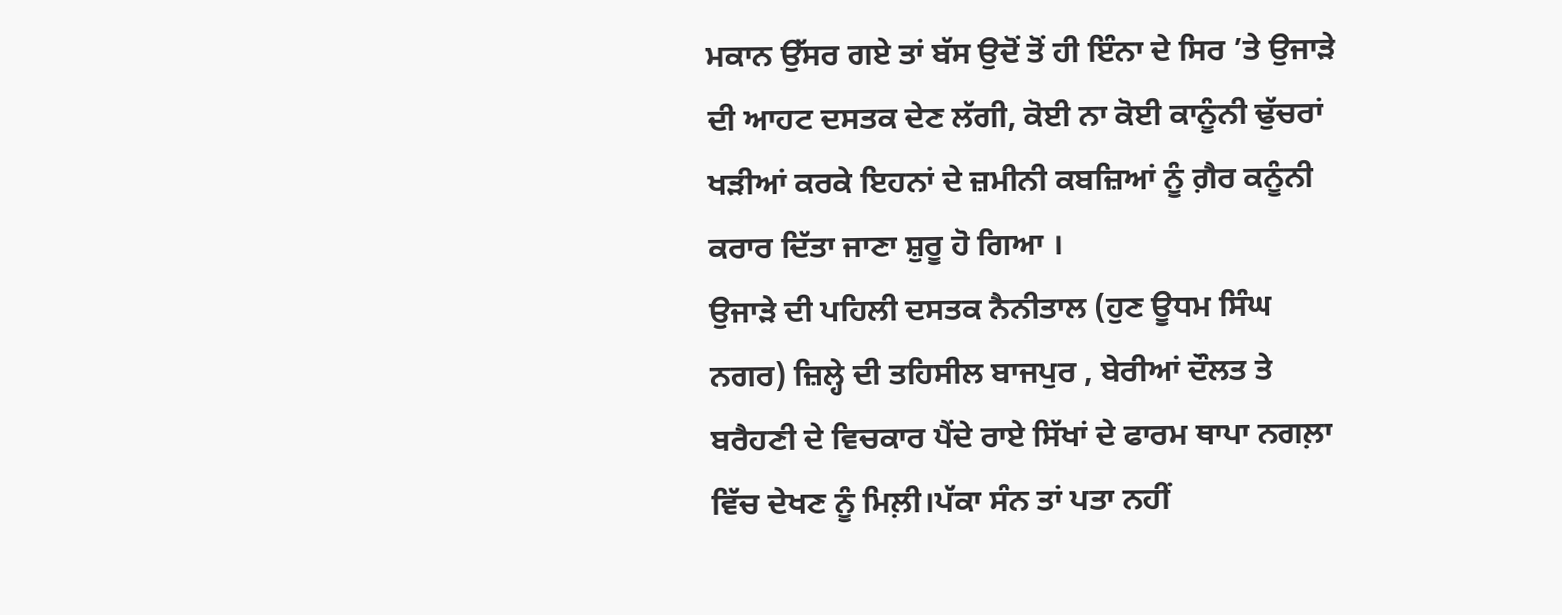ਮਕਾਨ ਉੱਸਰ ਗਏ ਤਾਂ ਬੱਸ ਉਦੋਂ ਤੋਂ ਹੀ ਇੰਨਾ ਦੇ ਸਿਰ ’ਤੇ ਉਜਾੜੇ ਦੀ ਆਹਟ ਦਸਤਕ ਦੇਣ ਲੱਗੀ, ਕੋਈ ਨਾ ਕੋਈ ਕਾਨੂੰਨੀ ਢੁੱਚਰਾਂ ਖੜੀਆਂ ਕਰਕੇ ਇਹਨਾਂ ਦੇ ਜ਼ਮੀਨੀ ਕਬਜ਼ਿਆਂ ਨੂੰ ਗ਼ੈਰ ਕਨੂੰਨੀ ਕਰਾਰ ਦਿੱਤਾ ਜਾਣਾ ਸ਼ੁਰੂ ਹੋ ਗਿਆ ।
ਉਜਾੜੇ ਦੀ ਪਹਿਲੀ ਦਸਤਕ ਨੈਨੀਤਾਲ (ਹੁਣ ਊਧਮ ਸਿੰਘ ਨਗਰ) ਜ਼ਿਲ੍ਹੇ ਦੀ ਤਹਿਸੀਲ ਬਾਜਪੁਰ , ਬੇਰੀਆਂ ਦੌਲਤ ਤੇ ਬਰੈਹਣੀ ਦੇ ਵਿਚਕਾਰ ਪੈਂਦੇ ਰਾਏ ਸਿੱਖਾਂ ਦੇ ਫਾਰਮ ਥਾਪਾ ਨਗਲ਼ਾ ਵਿੱਚ ਦੇਖਣ ਨੂੰ ਮਿਲ਼ੀ।ਪੱਕਾ ਸੰਨ ਤਾਂ ਪਤਾ ਨਹੀਂ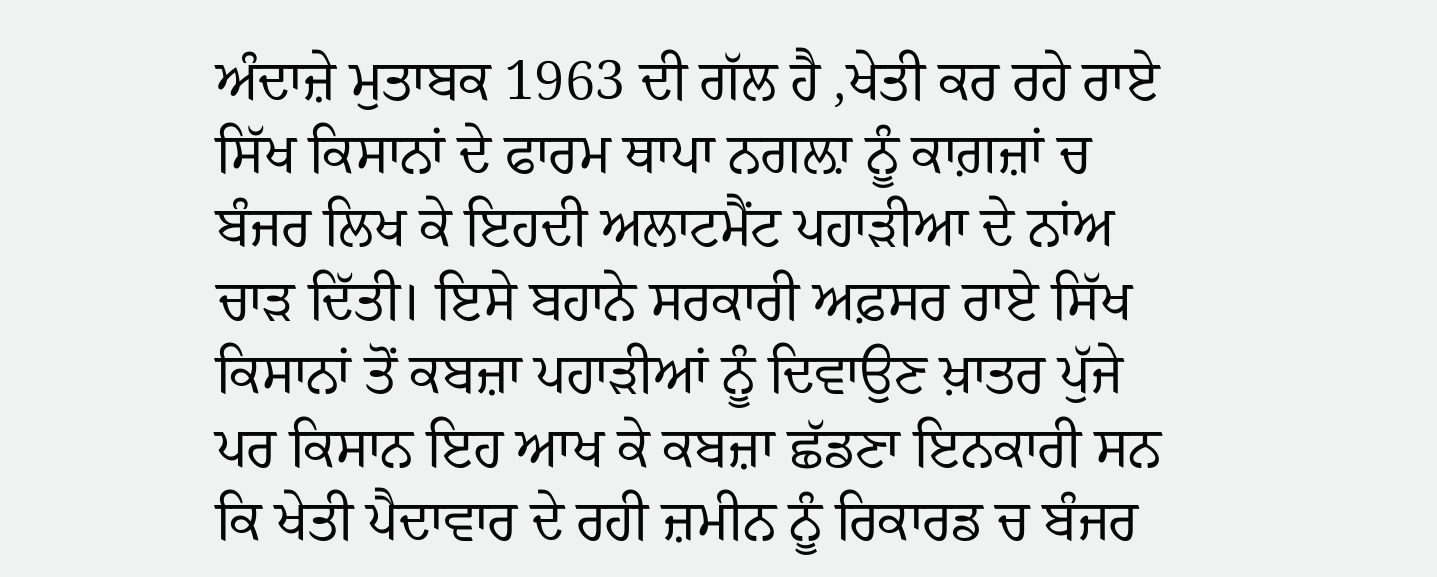ਅੰਦਾਜ਼ੇ ਮੁਤਾਬਕ 1963 ਦੀ ਗੱਲ ਹੈ ,ਖੇਤੀ ਕਰ ਰਹੇ ਰਾਏ ਸਿੱਖ ਕਿਸਾਨਾਂ ਦੇ ਫਾਰਮ ਥਾਪਾ ਨਗਲ਼ਾ ਨੂੰ ਕਾਗ਼ਜ਼ਾਂ ਚ ਬੰਜਰ ਲਿਖ ਕੇ ਇਹਦੀ ਅਲਾਟਮੈਂਟ ਪਹਾੜੀਆ ਦੇ ਨਾਂਅ ਚਾੜ ਦਿੱਤੀ। ਇਸੇ ਬਹਾਨੇ ਸਰਕਾਰੀ ਅਫ਼ਸਰ ਰਾਏ ਸਿੱਖ ਕਿਸਾਨਾਂ ਤੋਂ ਕਬਜ਼ਾ ਪਹਾੜੀਆਂ ਨੂੰ ਦਿਵਾਉਣ ਖ਼ਾਤਰ ਪੁੱਜੇ ਪਰ ਕਿਸਾਨ ਇਹ ਆਖ ਕੇ ਕਬਜ਼ਾ ਛੱਡਣਾ ਇਨਕਾਰੀ ਸਨ ਕਿ ਖੇਤੀ ਪੈਦਾਵਾਰ ਦੇ ਰਹੀ ਜ਼ਮੀਨ ਨੂੰ ਰਿਕਾਰਡ ਚ ਬੰਜਰ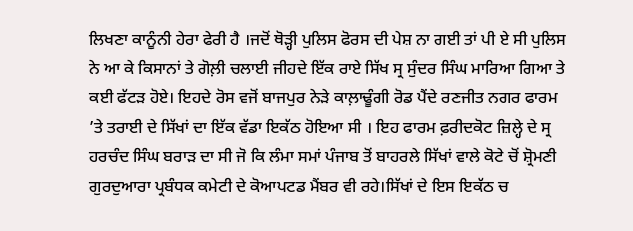ਲਿਖਣਾ ਕਾਨੂੰਨੀ ਹੇਰਾ ਫੇਰੀ ਹੈ ।ਜਦੋਂ ਥੋੜ੍ਹੀ ਪੁਲਿਸ ਫੋਰਸ ਦੀ ਪੇਸ਼ ਨਾ ਗਈ ਤਾਂ ਪੀ ਏ ਸੀ ਪੁਲਿਸ ਨੇ ਆ ਕੇ ਕਿਸਾਨਾਂ ਤੇ ਗੋਲ਼ੀ ਚਲਾਈ ਜੀਹਦੇ ਇੱਕ ਰਾਏ ਸਿੱਖ ਸ੍ਰ ਸੁੰਦਰ ਸਿੰਘ ਮਾਰਿਆ ਗਿਆ ਤੇ ਕਈ ਫੱਟੜ ਹੋਏ। ਇਹਦੇ ਰੋਸ ਵਜੋਂ ਬਾਜਪੁਰ ਨੇੜੇ ਕਾਲ਼ਾਢੂੰਗੀ ਰੋਡ ਪੈਂਦੇ ਰਣਜੀਤ ਨਗਰ ਫਾਰਮ ’ਤੇ ਤਰਾਈ ਦੇ ਸਿੱਖਾਂ ਦਾ ਇੱਕ ਵੱਡਾ ਇਕੱਠ ਹੋਇਆ ਸੀ । ਇਹ ਫਾਰਮ ਫ਼ਰੀਦਕੋਟ ਜ਼ਿਲ੍ਹੇ ਦੇ ਸ੍ਰ ਹਰਚੰਦ ਸਿੰਘ ਬਰਾੜ ਦਾ ਸੀ ਜੋ ਕਿ ਲੰਮਾ ਸਮਾਂ ਪੰਜਾਬ ਤੋਂ ਬਾਹਰਲੇ ਸਿੱਖਾਂ ਵਾਲੇ ਕੋਟੇ ਚੋਂ ਸ਼੍ਰੋਮਣੀ ਗੁਰਦੁਆਰਾ ਪ੍ਰਬੰਧਕ ਕਮੇਟੀ ਦੇ ਕੋਆਪਟਡ ਮੈਂਬਰ ਵੀ ਰਹੇ।ਸਿੱਖਾਂ ਦੇ ਇਸ ਇਕੱਠ ਚ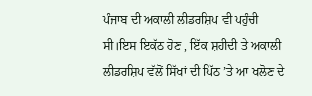ਪੰਜਾਬ ਦੀ ਅਕਾਲੀ ਲੀਡਰਸ਼ਿਪ ਵੀ ਪਹੁੰਚੀ ਸੀ।ਇਸ ਇਕੱਠ ਹੋਣ , ਇੱਕ ਸ਼ਹੀਦੀ ਤੇ ਅਕਾਲੀ ਲੀਡਰਸ਼ਿਪ ਵੱਲੋਂ ਸਿੱਖਾਂ ਦੀ ਪਿੱਠ ’ਤੇ ਆ ਖਲੋਣ ਦੇ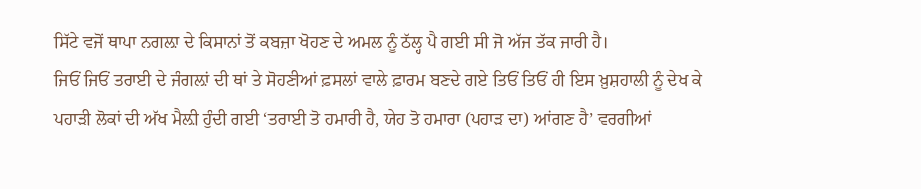ਸਿੱਟੇ ਵਜੋਂ ਥਾਪਾ ਨਗਲ਼ਾ ਦੇ ਕਿਸਾਨਾਂ ਤੋਂ ਕਬਜ਼ਾ ਖੋਹਣ ਦੇ ਅਮਲ ਨੂੰ ਠੱਲ੍ਹ ਪੈ ਗਈ ਸੀ ਜੋ ਅੱਜ ਤੱਕ ਜਾਰੀ ਹੈ।
ਜਿਓਂ ਜਿਓਂ ਤਰਾਈ ਦੇ ਜੰਗਲ਼ਾਂ ਦੀ ਥਾਂ ਤੇ ਸੋਹਣੀਆਂ ਫ਼ਸਲਾਂ ਵਾਲੇ ਫ਼ਾਰਮ ਬਣਦੇ ਗਏ ਤਿਓਂ ਤਿਓਂ ਹੀ ਇਸ ਖ਼ੁਸ਼ਹਾਲੀ ਨੂੰ ਦੇਖ ਕੇ ਪਹਾੜੀ ਲੋਕਾਂ ਦੀ ਅੱਖ ਮੈਲ਼ੀ ਹੁੰਦੀ ਗਈ ‘ਤਰਾਈ ਤੋ ਹਮਾਰੀ ਹੈ, ਯੇਹ ਤੋ ਹਮਾਰਾ (ਪਹਾੜ ਦਾ) ਆਂਗਣ ਹੈ’ ਵਰਗੀਆਂ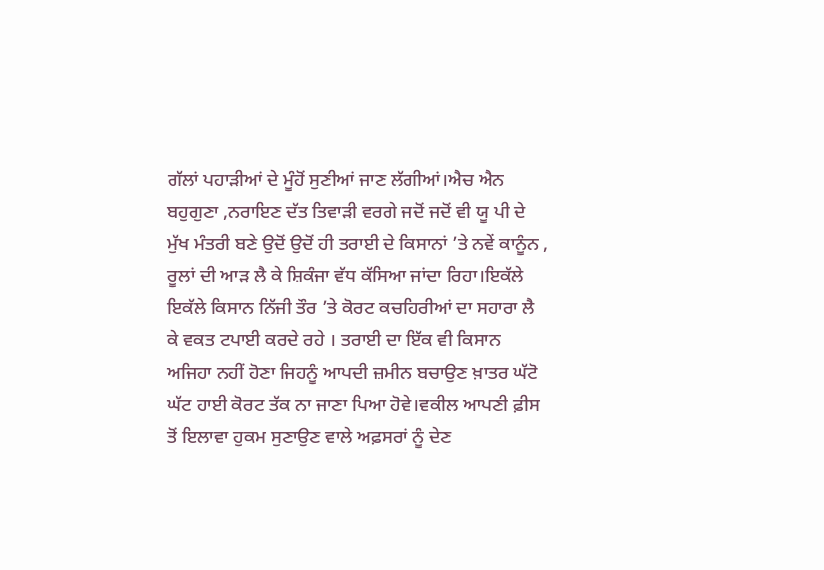ਗੱਲਾਂ ਪਹਾੜੀਆਂ ਦੇ ਮੂੰਹੋਂ ਸੁਣੀਆਂ ਜਾਣ ਲੱਗੀਆਂ।ਐਚ ਐਨ ਬਹੁਗੁਣਾ ,ਨਰਾਇਣ ਦੱਤ ਤਿਵਾੜੀ ਵਰਗੇ ਜਦੋਂ ਜਦੋਂ ਵੀ ਯੂ ਪੀ ਦੇ ਮੁੱਖ ਮੰਤਰੀ ਬਣੇ ਉਦੋਂ ਉਦੋਂ ਹੀ ਤਰਾਈ ਦੇ ਕਿਸਾਨਾਂ ’ਤੇ ਨਵੇਂ ਕਾਨੂੰਨ , ਰੂਲਾਂ ਦੀ ਆੜ ਲੈ ਕੇ ਸ਼ਿਕੰਜਾ ਵੱਧ ਕੱਸਿਆ ਜਾਂਦਾ ਰਿਹਾ।ਇਕੱਲੇ ਇਕੱਲੇ ਕਿਸਾਨ ਨਿੱਜੀ ਤੌਰ ’ਤੇ ਕੋਰਟ ਕਚਹਿਰੀਆਂ ਦਾ ਸਹਾਰਾ ਲੈ ਕੇ ਵਕਤ ਟਪਾਈ ਕਰਦੇ ਰਹੇ । ਤਰਾਈ ਦਾ ਇੱਕ ਵੀ ਕਿਸਾਨ ਅਜਿਹਾ ਨਹੀਂ ਹੋਣਾ ਜਿਹਨੂੰ ਆਪਦੀ ਜ਼ਮੀਨ ਬਚਾਉਣ ਖ਼ਾਤਰ ਘੱਟੋ ਘੱਟ ਹਾਈ ਕੋਰਟ ਤੱਕ ਨਾ ਜਾਣਾ ਪਿਆ ਹੋਵੇ।ਵਕੀਲ ਆਪਣੀ ਫ਼ੀਸ ਤੋਂ ਇਲਾਵਾ ਹੁਕਮ ਸੁਣਾਉਣ ਵਾਲੇ ਅਫ਼ਸਰਾਂ ਨੂੰ ਦੇਣ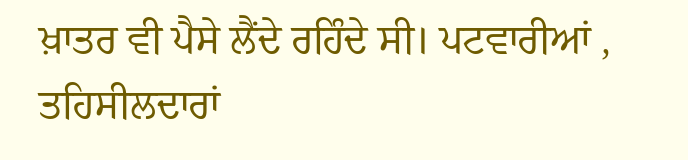ਖ਼ਾਤਰ ਵੀ ਪੈਸੇ ਲੈਂਦੇ ਰਹਿੰਦੇ ਸੀ। ਪਟਵਾਰੀਆਂ , ਤਹਿਸੀਲਦਾਰਾਂ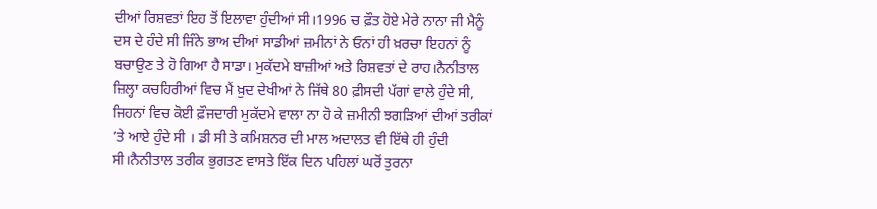ਦੀਆਂ ਰਿਸ਼ਵਤਾਂ ਇਹ ਤੋਂ ਇਲਾਵਾ ਹੁੰਦੀਆਂ ਸੀ।1996 ਚ ਫ਼ੌਤ ਹੋਏ ਮੇਰੇ ਨਾਨਾ ਜੀ ਮੈਨੂੰ ਦਸ ਦੇ ਹੰਦੇ ਸੀ ਜਿੰਨੇ ਭਾਅ ਦੀਆਂ ਸਾਡੀਆਂ ਜ਼ਮੀਨਾਂ ਨੇ ਓਨਾਂ ਹੀ ਖ਼ਰਚਾ ਇਹਨਾਂ ਨੂੰ ਬਚਾਉਣ ਤੇ ਹੋ ਗਿਆ ਹੈ ਸਾਡਾ। ਮੁਕੱਦਮੇ ਬਾਜ਼ੀਆਂ ਅਤੇ ਰਿਸ਼ਵਤਾਂ ਦੇ ਰਾਹ।ਨੈਨੀਤਾਲ ਜ਼ਿਲ੍ਹਾ ਕਚਹਿਰੀਆਂ ਵਿਚ ਮੈਂ ਖ਼ੁਦ ਦੇਖੀਆਂ ਨੇ ਜਿੱਥੇ 80 ਫ਼ੀਸਦੀ ਪੱਗਾਂ ਵਾਲੇ ਹੁੰਦੇ ਸੀ, ਜਿਹਨਾਂ ਵਿਚ ਕੋਈ ਫ਼ੌਜਦਾਰੀ ਮੁਕੱਦਮੇ ਵਾਲਾ ਨਾ ਹੋ ਕੇ ਜ਼ਮੀਨੀ ਝਗੜਿਆਂ ਦੀਆਂ ਤਰੀਕਾਂ ’ਤੇ ਆਏ ਹੁੰਦੇ ਸੀ । ਡੀ ਸੀ ਤੇ ਕਮਿਸ਼ਨਰ ਦੀ ਮਾਲ ਅਦਾਲਤ ਵੀ ਇੱਥੇ ਹੀ ਹੁੰਦੀ ਸੀ।ਨੈਨੀਤਾਲ ਤਰੀਕ ਭੁਗਤਣ ਵਾਸਤੇ ਇੱਕ ਦਿਨ ਪਹਿਲਾਂ ਘਰੋਂ ਤੁਰਨਾ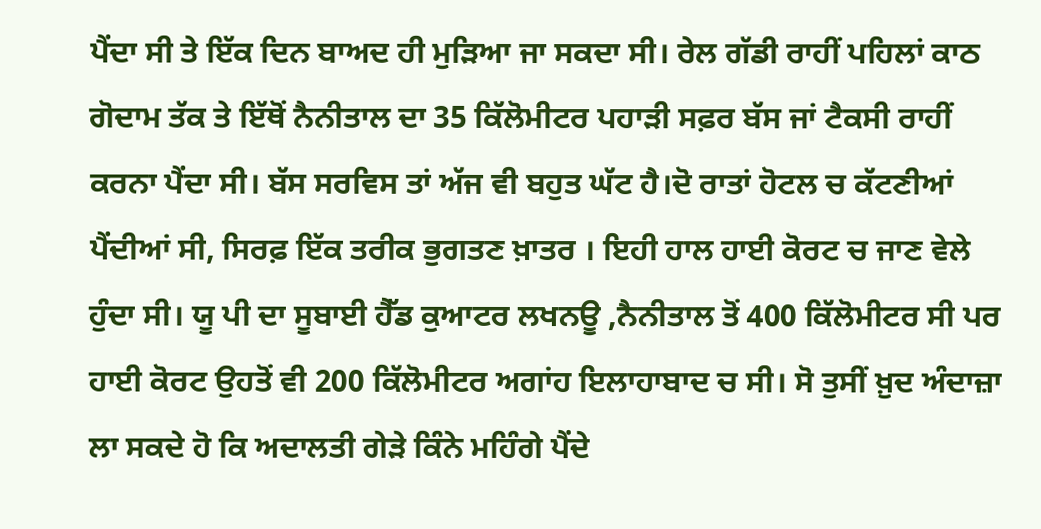ਪੈਂਦਾ ਸੀ ਤੇ ਇੱਕ ਦਿਨ ਬਾਅਦ ਹੀ ਮੁੜਿਆ ਜਾ ਸਕਦਾ ਸੀ। ਰੇਲ ਗੱਡੀ ਰਾਹੀਂ ਪਹਿਲਾਂ ਕਾਠ ਗੋਦਾਮ ਤੱਕ ਤੇ ਇੱਥੋਂ ਨੈਨੀਤਾਲ ਦਾ 35 ਕਿੱਲੋਮੀਟਰ ਪਹਾੜੀ ਸਫ਼ਰ ਬੱਸ ਜਾਂ ਟੈਕਸੀ ਰਾਹੀਂ ਕਰਨਾ ਪੈਂਦਾ ਸੀ। ਬੱਸ ਸਰਵਿਸ ਤਾਂ ਅੱਜ ਵੀ ਬਹੁਤ ਘੱਟ ਹੈ।ਦੋ ਰਾਤਾਂ ਹੋਟਲ ਚ ਕੱਟਣੀਆਂ ਪੈਂਦੀਆਂ ਸੀ, ਸਿਰਫ਼ ਇੱਕ ਤਰੀਕ ਭੁਗਤਣ ਖ਼ਾਤਰ । ਇਹੀ ਹਾਲ ਹਾਈ ਕੋਰਟ ਚ ਜਾਣ ਵੇਲੇ ਹੁੰਦਾ ਸੀ। ਯੂ ਪੀ ਦਾ ਸੂਬਾਈ ਹੈੱਡ ਕੁਆਟਰ ਲਖਨਊ ,ਨੈਨੀਤਾਲ ਤੋਂ 400 ਕਿੱਲੋਮੀਟਰ ਸੀ ਪਰ ਹਾਈ ਕੋਰਟ ਉਹਤੋਂ ਵੀ 200 ਕਿੱਲੋਮੀਟਰ ਅਗਾਂਹ ਇਲਾਹਾਬਾਦ ਚ ਸੀ। ਸੋ ਤੁਸੀਂ ਖ਼ੁਦ ਅੰਦਾਜ਼ਾ ਲਾ ਸਕਦੇ ਹੋ ਕਿ ਅਦਾਲਤੀ ਗੇੜੇ ਕਿੰਨੇ ਮਹਿੰਗੇ ਪੈਂਦੇ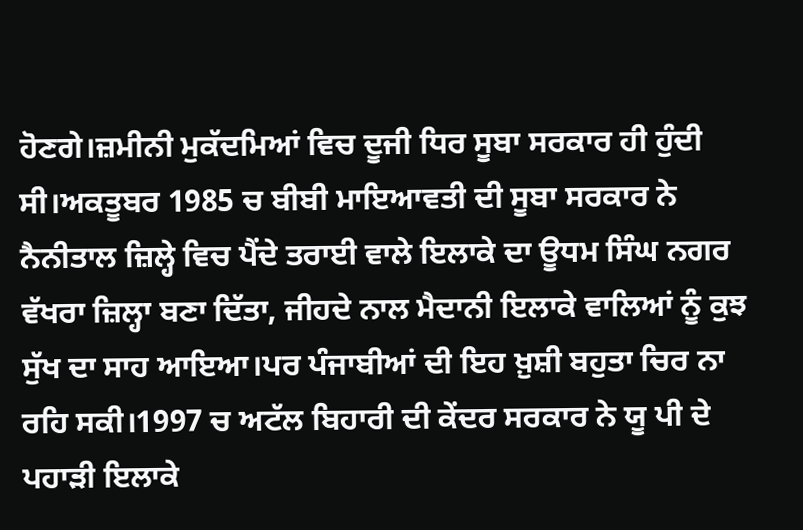ਹੋਣਗੇ।ਜ਼ਮੀਨੀ ਮੁਕੱਦਮਿਆਂ ਵਿਚ ਦੂਜੀ ਧਿਰ ਸੂਬਾ ਸਰਕਾਰ ਹੀ ਹੁੰਦੀ ਸੀ।ਅਕਤੂਬਰ 1985 ਚ ਬੀਬੀ ਮਾਇਆਵਤੀ ਦੀ ਸੂਬਾ ਸਰਕਾਰ ਨੇ ਨੈਨੀਤਾਲ ਜ਼ਿਲ੍ਹੇ ਵਿਚ ਪੈਂਦੇ ਤਰਾਈ ਵਾਲੇ ਇਲਾਕੇ ਦਾ ਊਧਮ ਸਿੰਘ ਨਗਰ ਵੱਖਰਾ ਜ਼ਿਲ੍ਹਾ ਬਣਾ ਦਿੱਤਾ, ਜੀਹਦੇ ਨਾਲ ਮੈਦਾਨੀ ਇਲਾਕੇ ਵਾਲਿਆਂ ਨੂੰ ਕੁਝ ਸੁੱਖ ਦਾ ਸਾਹ ਆਇਆ।ਪਰ ਪੰਜਾਬੀਆਂ ਦੀ ਇਹ ਖ਼ੁਸ਼ੀ ਬਹੁਤਾ ਚਿਰ ਨਾ ਰਹਿ ਸਕੀ।1997 ਚ ਅਟੱਲ ਬਿਹਾਰੀ ਦੀ ਕੇਂਦਰ ਸਰਕਾਰ ਨੇ ਯੂ ਪੀ ਦੇ ਪਹਾੜੀ ਇਲਾਕੇ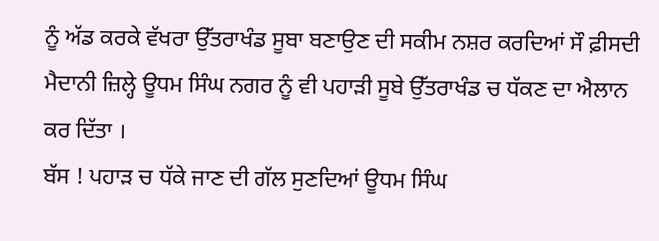ਨੂੰ ਅੱਡ ਕਰਕੇ ਵੱਖਰਾ ਉੱਤਰਾਖੰਡ ਸੂਬਾ ਬਣਾਉਣ ਦੀ ਸਕੀਮ ਨਸ਼ਰ ਕਰਦਿਆਂ ਸੌ ਫ਼ੀਸਦੀ ਮੈਦਾਨੀ ਜ਼ਿਲ੍ਹੇ ਊਧਮ ਸਿੰਘ ਨਗਰ ਨੂੰ ਵੀ ਪਹਾੜੀ ਸੂਬੇ ਉੱਤਰਾਖੰਡ ਚ ਧੱਕਣ ਦਾ ਐਲਾਨ ਕਰ ਦਿੱਤਾ ।
ਬੱਸ ! ਪਹਾੜ ਚ ਧੱਕੇ ਜਾਣ ਦੀ ਗੱਲ ਸੁਣਦਿਆਂ ਊਧਮ ਸਿੰਘ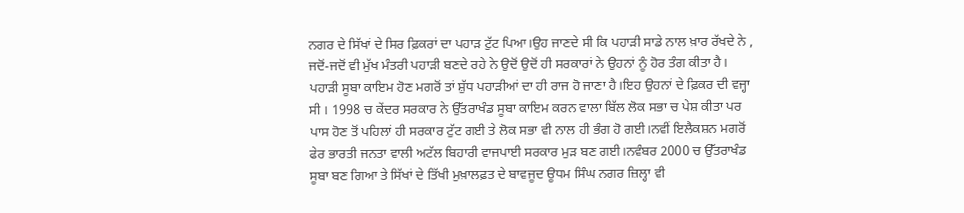ਨਗਰ ਦੇ ਸਿੱਖਾਂ ਦੇ ਸਿਰ ਫ਼ਿਕਰਾਂ ਦਾ ਪਹਾੜ ਟੁੱਟ ਪਿਆ।ਉਹ ਜਾਣਦੇ ਸੀ ਕਿ ਪਹਾੜੀ ਸਾਡੇ ਨਾਲ ਖ਼ਾਰ ਰੱਖਦੇ ਨੇ , ਜਦੋਂ-ਜਦੋਂ ਵੀ ਮੁੱਖ ਮੰਤਰੀ ਪਹਾੜੀ ਬਣਦੇ ਰਹੇ ਨੇ ਉਦੋਂ ਉਦੋਂ ਹੀ ਸਰਕਾਰਾਂ ਨੇ ਉਹਨਾਂ ਨੂੰ ਹੋਰ ਤੰਗ ਕੀਤਾ ਹੈ। ਪਹਾੜੀ ਸੂਬਾ ਕਾਇਮ ਹੋਣ ਮਗਰੋਂ ਤਾਂ ਸ਼ੁੱਧ ਪਹਾੜੀਆਂ ਦਾ ਹੀ ਰਾਜ ਹੋ ਜਾਣਾ ਹੈ।ਇਹ ਉਹਨਾਂ ਦੇ ਫ਼ਿਕਰ ਦੀ ਵਜ੍ਹਾ ਸੀ । 1998 ਚ ਕੇਂਦਰ ਸਰਕਾਰ ਨੇ ਉੱਤਰਾਖੰਡ ਸੂਬਾ ਕਾਇਮ ਕਰਨ ਵਾਲਾ ਬਿੱਲ ਲੋਕ ਸਭਾ ਚ ਪੇਸ਼ ਕੀਤਾ ਪਰ ਪਾਸ ਹੋਣ ਤੋਂ ਪਹਿਲਾਂ ਹੀ ਸਰਕਾਰ ਟੁੱਟ ਗਈ ਤੇ ਲੋਕ ਸਭਾ ਵੀ ਨਾਲ ਹੀ ਭੰਗ ਹੋ ਗਈ।ਨਵੀਂ ਇਲੈਕਸ਼ਨ ਮਗਰੋਂ ਫੇਰ ਭਾਰਤੀ ਜਨਤਾ ਵਾਲੀ ਅਟੱਲ ਬਿਹਾਰੀ ਵਾਜਪਾਈ ਸਰਕਾਰ ਮੁੜ ਬਣ ਗਈ।ਨਵੰਬਰ 2000 ਚ ਉੱਤਰਾਖੰਡ ਸੂਬਾ ਬਣ ਗਿਆ ਤੇ ਸਿੱਖਾਂ ਦੇ ਤਿੱਖੀ ਮੁਖ਼ਾਲਫ਼ਤ ਦੇ ਬਾਵਜੂਦ ਊਧਮ ਸਿੰਘ ਨਗਰ ਜ਼ਿਲ੍ਹਾ ਵੀ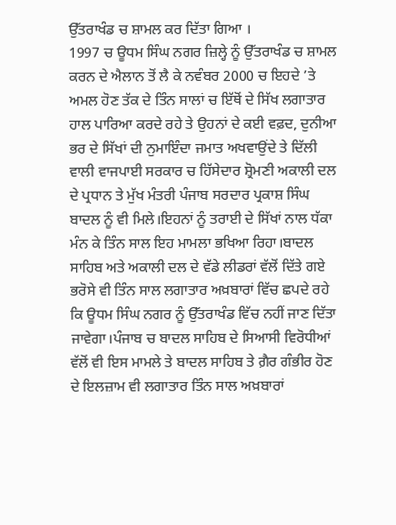ਉੱਤਰਾਖੰਡ ਚ ਸ਼ਾਮਲ ਕਰ ਦਿੱਤਾ ਗਿਆ ।
1997 ਚ ਊਧਮ ਸਿੰਘ ਨਗਰ ਜ਼ਿਲ੍ਹੇ ਨੂੰ ਉੱਤਰਾਖੰਡ ਚ ਸ਼ਾਮਲ ਕਰਨ ਦੇ ਐਲਾਨ ਤੋਂ ਲੈ ਕੇ ਨਵੰਬਰ 2000 ਚ ਇਹਦੇ ’ਤੇ ਅਮਲ ਹੋਣ ਤੱਕ ਦੇ ਤਿੰਨ ਸਾਲਾਂ ਚ ਇੱਥੋਂ ਦੇ ਸਿੱਖ ਲਗਾਤਾਰ ਹਾਲ ਪਾਰਿਆ ਕਰਦੇ ਰਹੇ ਤੇ ਉਹਨਾਂ ਦੇ ਕਈ ਵਫ਼ਦ, ਦੁਨੀਆ ਭਰ ਦੇ ਸਿੱਖਾਂ ਦੀ ਨੁਮਾਇੰਦਾ ਜਮਾਤ ਅਖਵਾਉਂਦੇ ਤੇ ਦਿੱਲੀ ਵਾਲੀ ਵਾਜਪਾਈ ਸਰਕਾਰ ਚ ਹਿੱਸੇਦਾਰ ਸ਼੍ਰੋਮਣੀ ਅਕਾਲੀ ਦਲ ਦੇ ਪ੍ਰਧਾਨ ਤੇ ਮੁੱਖ ਮੰਤਰੀ ਪੰਜਾਬ ਸਰਦਾਰ ਪ੍ਰਕਾਸ਼ ਸਿੰਘ ਬਾਦਲ ਨੂੰ ਵੀ ਮਿਲੇ।ਇਹਨਾਂ ਨੂੰ ਤਰਾਈ ਦੇ ਸਿੱਖਾਂ ਨਾਲ ਧੱਕਾ ਮੰਨ ਕੇ ਤਿੰਨ ਸਾਲ ਇਹ ਮਾਮਲਾ ਭਖਿਆ ਰਿਹਾ।ਬਾਦਲ ਸਾਹਿਬ ਅਤੇ ਅਕਾਲੀ ਦਲ ਦੇ ਵੱਡੇ ਲੀਡਰਾਂ ਵੱਲੋਂ ਦਿੱਤੇ ਗਏ ਭਰੋਸੇ ਵੀ ਤਿੰਨ ਸਾਲ ਲਗਾਤਾਰ ਅਖ਼ਬਾਰਾਂ ਵਿੱਚ ਛਪਦੇ ਰਹੇ ਕਿ ਊਧਮ ਸਿੰਘ ਨਗਰ ਨੂੰ ਉੱਤਰਾਖੰਡ ਵਿੱਚ ਨਹੀਂ ਜਾਣ ਦਿੱਤਾ ਜਾਵੇਗਾ।ਪੰਜਾਬ ਚ ਬਾਦਲ ਸਾਹਿਬ ਦੇ ਸਿਆਸੀ ਵਿਰੋਧੀਆਂ ਵੱਲੋਂ ਵੀ ਇਸ ਮਾਮਲੇ ਤੇ ਬਾਦਲ ਸਾਹਿਬ ਤੇ ਗ਼ੈਰ ਗੰਭੀਰ ਹੋਣ ਦੇ ਇਲਜ਼ਾਮ ਵੀ ਲਗਾਤਾਰ ਤਿੰਨ ਸਾਲ ਅਖ਼ਬਾਰਾਂ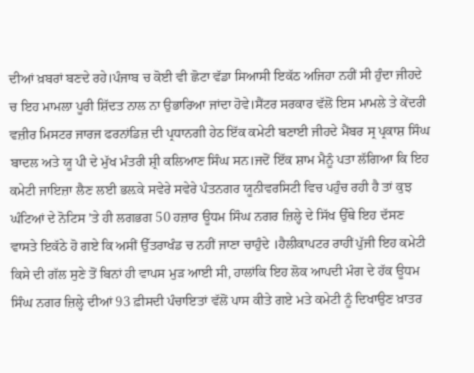ਦੀਆਂ ਖ਼ਬਰਾਂ ਬਣਦੇ ਰਹੇ।ਪੰਜਾਬ ਚ ਕੋਈ ਵੀ ਛੋਟਾ ਵੱਡਾ ਸਿਆਸੀ ਇਕੱਠ ਅਜਿਹਾ ਨਹੀਂ ਸੀ ਹੁੰਦਾ ਜੀਹਦੇ ਚ ਇਹ ਮਾਮਲਾ ਪੂਰੀ ਸ਼ਿੱਦਤ ਨਾਲ ਨਾ ਉਭਾਰਿਆ ਜਾਂਦਾ ਹੋਵੇ।ਸੈਂਟਰ ਸਰਕਾਰ ਵੱਲੋਂ ਇਸ ਮਾਮਲੇ ਤੇ ਕੇਂਦਰੀ ਵਜ਼ੀਰ ਮਿਸਟਰ ਜਾਰਜ ਫਰਨਾਂਡਿਜ਼ ਦੀ ਪ੍ਰਧਾਨਗੀ ਹੇਠ ਇੱਕ ਕਮੇਟੀ ਬਣਾਈ ਜੀਹਦੇ ਮੈਂਬਰ ਸ੍ਰ ਪ੍ਰਕਾਸ਼ ਸਿੰਘ ਬਾਦਲ ਅਤੇ ਯੂ ਪੀ ਦੇ ਮੁੱਖ ਮੰਤਰੀ ਸ਼੍ਰੀ ਕਲਿਆਣ ਸਿੰਘ ਸਨ।ਜਦੋਂ ਇੱਕ ਸ਼ਾਮ ਮੈਨੂੰ ਪਤਾ ਲੱਗਿਆ ਕਿ ਇਹ ਕਮੇਟੀ ਜਾਇਜ਼ਾ ਲੈਣ ਲਈ ਭਲ਼ਕੇ ਸਵੇਰੇ ਸਵੇਰੇ ਪੰਤਨਗਰ ਯੂਨੀਵਰਸਿਟੀ ਵਿਚ ਪਹੁੰਚ ਰਹੀ ਹੈ ਤਾਂ ਕੁਝ ਘੰਟਿਆਂ ਦੇ ਨੋਟਿਸ ’ਤੇ ਹੀ ਲਗਭਗ 50 ਹਜ਼ਾਰ ਊਧਮ ਸਿੰਘ ਨਗਰ ਜ਼ਿਲ੍ਹੇ ਦੇ ਸਿੱਖ ਉੱਥੇ ਇਹ ਦੱਸਣ ਵਾਸਤੇ ਇਕੱਠੇ ਹੋ ਗਏ ਕਿ ਅਸੀਂ ਉੱਤਰਾਖੰਡ ਚ ਨਹੀਂ ਜਾਣਾ ਚਾਹੁੰਦੇ ।ਹੈਲੀਕਾਪਟਰ ਰਾਹੀਂ ਪੁੱਜੀ ਇਹ ਕਮੇਟੀ ਕਿਸੇ ਦੀ ਗੱਲ ਸੁਣੇ ਤੋਂ ਬਿਨਾਂ ਹੀ ਵਾਪਸ ਮੁੜ ਆਈ ਸੀ, ਹਾਲਾਂਕਿ ਇਹ ਲੋਕ ਆਪਦੀ ਮੰਗ ਦੇ ਹੱਕ ਊਧਮ ਸਿੰਘ ਨਗਰ ਜ਼ਿਲ੍ਹੇ ਦੀਆਂ 93 ਫ਼ੀਸਦੀ ਪੰਚਾਇਤਾਂ ਵੱਲੋਂ ਪਾਸ ਕੀਤੇ ਗਏ ਮਤੇ ਕਮੇਟੀ ਨੂੰ ਦਿਖਾਉਣ ਖ਼ਾਤਰ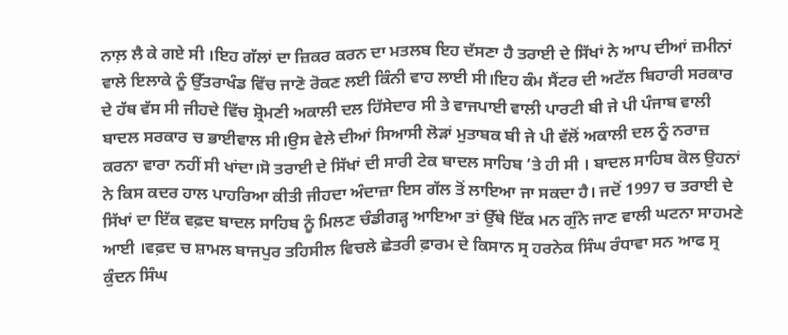ਨਾਲ਼ ਲੈ ਕੇ ਗਏ ਸੀ ।ਇਹ ਗੱਲਾਂ ਦਾ ਜ਼ਿਕਰ ਕਰਨ ਦਾ ਮਤਲਬ ਇਹ ਦੱਸਣਾ ਹੈ ਤਰਾਈ ਦੇ ਸਿੱਖਾਂ ਨੇ ਆਪ ਦੀਆਂ ਜ਼ਮੀਨਾਂ ਵਾਲੇ ਇਲਾਕੇ ਨੂੰ ਉੱਤਰਾਖੰਡ ਵਿੱਚ ਜਾਣੋ ਰੋਕਣ ਲਈ ਕਿੰਨੀ ਵਾਹ ਲਾਈ ਸੀ।ਇਹ ਕੰਮ ਸੈਂਟਰ ਦੀ ਅਟੱਲ ਬਿਹਾਰੀ ਸਰਕਾਰ ਦੇ ਹੱਥ ਵੱਸ ਸੀ ਜੀਹਦੇ ਵਿੱਚ ਸ਼੍ਰੋਮਣੀ ਅਕਾਲੀ ਦਲ ਹਿੱਸੇਦਾਰ ਸੀ ਤੇ ਵਾਜਪਾਈ ਵਾਲੀ ਪਾਰਟੀ ਬੀ ਜੇ ਪੀ ਪੰਜਾਬ ਵਾਲੀ ਬਾਦਲ ਸਰਕਾਰ ਚ ਭਾਈਵਾਲ ਸੀ।ਉਸ ਵੇਲੇ ਦੀਆਂ ਸਿਆਸੀ ਲੋੜਾਂ ਮੁਤਾਬਕ ਬੀ ਜੇ ਪੀ ਵੱਲੋਂ ਅਕਾਲੀ ਦਲ ਨੂੰ ਨਰਾਜ਼ ਕਰਨਾ ਵਾਰਾ ਨਹੀਂ ਸੀ ਖਾਂਦਾ।ਸੋ ਤਰਾਈ ਦੇ ਸਿੱਖਾਂ ਦੀ ਸਾਰੀ ਟੇਕ ਬਾਦਲ ਸਾਹਿਬ ’ਤੇ ਹੀ ਸੀ । ਬਾਦਲ ਸਾਹਿਬ ਕੋਲ ਉਹਨਾਂ ਨੇ ਕਿਸ ਕਦਰ ਹਾਲ ਪਾਹਰਿਆ ਕੀਤੀ ਜੀਹਦਾ ਅੰਦਾਜ਼ਾ ਇਸ ਗੱਲ ਤੋਂ ਲਾਇਆ ਜਾ ਸਕਦਾ ਹੈ। ਜਦੋਂ 1997 ਚ ਤਰਾਈ ਦੇ ਸਿੱਖਾਂ ਦਾ ਇੱਕ ਵਫ਼ਦ ਬਾਦਲ ਸਾਹਿਬ ਨੂੰ ਮਿਲਣ ਚੰਡੀਗੜ੍ਹ ਆਇਆ ਤਾਂ ਉੱਥੇ ਇੱਕ ਮਨ ਗੁੰਨੇ ਜਾਣ ਵਾਲੀ ਘਟਨਾ ਸਾਹਮਣੇ ਆਈ ।ਵਫ਼ਦ ਚ ਸ਼ਾਮਲ ਬਾਜਪੁਰ ਤਹਿਸੀਲ ਵਿਚਲੇ ਛੇਤਰੀ ਫ਼ਾਰਮ ਦੇ ਕਿਸਾਨ ਸ੍ਰ ਹਰਨੇਕ ਸਿੰਘ ਰੰਧਾਵਾ ਸਨ ਆਫ ਸ੍ਰ ਕੁੰਦਨ ਸਿੰਘ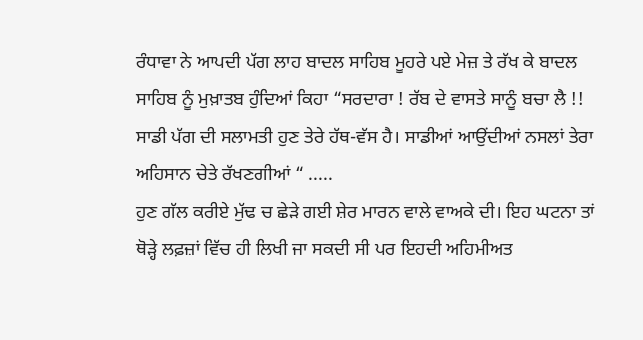ਰੰਧਾਵਾ ਨੇ ਆਪਦੀ ਪੱਗ ਲਾਹ ਬਾਦਲ ਸਾਹਿਬ ਮੂਹਰੇ ਪਏ ਮੇਜ਼ ਤੇ ਰੱਖ ਕੇ ਬਾਦਲ ਸਾਹਿਬ ਨੂੰ ਮੁਖ਼ਾਤਬ ਹੁੰਦਿਆਂ ਕਿਹਾ “ਸਰਦਾਰਾ ! ਰੱਬ ਦੇ ਵਾਸਤੇ ਸਾਨੂੰ ਬਚਾ ਲੈ !! ਸਾਡੀ ਪੱਗ ਦੀ ਸਲਾਮਤੀ ਹੁਣ ਤੇਰੇ ਹੱਥ-ਵੱਸ ਹੈ। ਸਾਡੀਆਂ ਆਉਂਦੀਆਂ ਨਸਲਾਂ ਤੇਰਾ ਅਹਿਸਾਨ ਚੇਤੇ ਰੱਖਣਗੀਆਂ “ .....
ਹੁਣ ਗੱਲ ਕਰੀਏ ਮੁੱਢ ਚ ਛੇੜੇ ਗਈ ਸ਼ੇਰ ਮਾਰਨ ਵਾਲੇ ਵਾਅਕੇ ਦੀ। ਇਹ ਘਟਨਾ ਤਾਂ ਥੋੜ੍ਹੇ ਲਫ਼ਜ਼ਾਂ ਵਿੱਚ ਹੀ ਲਿਖੀ ਜਾ ਸਕਦੀ ਸੀ ਪਰ ਇਹਦੀ ਅਹਿਮੀਅਤ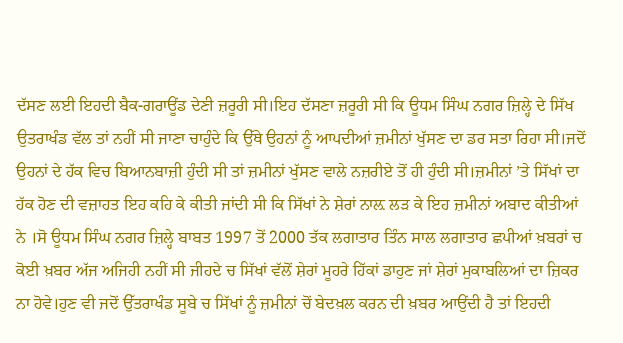ਦੱਸਣ ਲਈ ਇਹਦੀ ਬੈਕ-ਗਰਾਊਂਡ ਦੇਣੀ ਜ਼ਰੂਰੀ ਸੀ।ਇਹ ਦੱਸਣਾ ਜ਼ਰੂਰੀ ਸੀ ਕਿ ਊਧਮ ਸਿੰਘ ਨਗਰ ਜ਼ਿਲ੍ਹੇ ਦੇ ਸਿੱਖ ਉਤਰਾਖੰਡ ਵੱਲ ਤਾਂ ਨਹੀਂ ਸੀ ਜਾਣਾ ਚਾਹੁੰਦੇ ਕਿ ਉੱਥੇ ਉਹਨਾਂ ਨੂੰ ਆਪਦੀਆਂ ਜ਼ਮੀਨਾਂ ਖੁੱਸਣ ਦਾ ਡਰ ਸਤਾ ਰਿਹਾ ਸੀ।ਜਦੋਂ ਉਹਨਾਂ ਦੇ ਹੱਕ ਵਿਚ ਬਿਆਨਬਾਜ਼ੀ ਹੁੰਦੀ ਸੀ ਤਾਂ ਜ਼ਮੀਨਾਂ ਖੁੱਸਣ ਵਾਲੇ ਨਜ਼ਰੀਏ ਤੋਂ ਹੀ ਹੁੰਦੀ ਸੀ।ਜ਼ਮੀਨਾਂ ’ਤੇ ਸਿੱਖਾਂ ਦਾ ਹੱਕ ਹੋਣ ਦੀ ਵਜ਼ਾਹਤ ਇਹ ਕਹਿ ਕੇ ਕੀਤੀ ਜਾਂਦੀ ਸੀ ਕਿ ਸਿੱਖਾਂ ਨੇ ਸ਼ੇਰਾਂ ਨਾਲ਼ ਲੜ ਕੇ ਇਹ ਜ਼ਮੀਨਾਂ ਅਬਾਦ ਕੀਤੀਆਂ ਨੇ ।ਸੋ ਊਧਮ ਸਿੰਘ ਨਗਰ ਜ਼ਿਲ੍ਹੇ ਬਾਬਤ 1997 ਤੋਂ 2000 ਤੱਕ ਲਗਾਤਾਰ ਤਿੰਨ ਸਾਲ ਲਗਾਤਾਰ ਛਪੀਆਂ ਖ਼ਬਰਾਂ ਚ ਕੋਈ ਖ਼ਬਰ ਅੱਜ ਅਜਿਹੀ ਨਹੀਂ ਸੀ ਜੀਹਦੇ ਚ ਸਿੱਖਾਂ ਵੱਲੋਂ ਸ਼ੇਰਾਂ ਮੂਹਰੇ ਹਿੱਕਾਂ ਡਾਹੁਣ ਜਾਂ ਸ਼ੇਰਾਂ ਮੁਕਾਬਲਿਆਂ ਦਾ ਜ਼ਿਕਰ ਨਾ ਹੋਵੇ।ਹੁਣ ਵੀ ਜਦੋਂ ਉੱਤਰਾਖੰਡ ਸੂਬੇ ਚ ਸਿੱਖਾਂ ਨੂੰ ਜ਼ਮੀਨਾਂ ਚੋਂ ਬੇਦਖ਼ਲ ਕਰਨ ਦੀ ਖ਼ਬਰ ਆਉਂਦੀ ਹੈ ਤਾਂ ਇਹਦੀ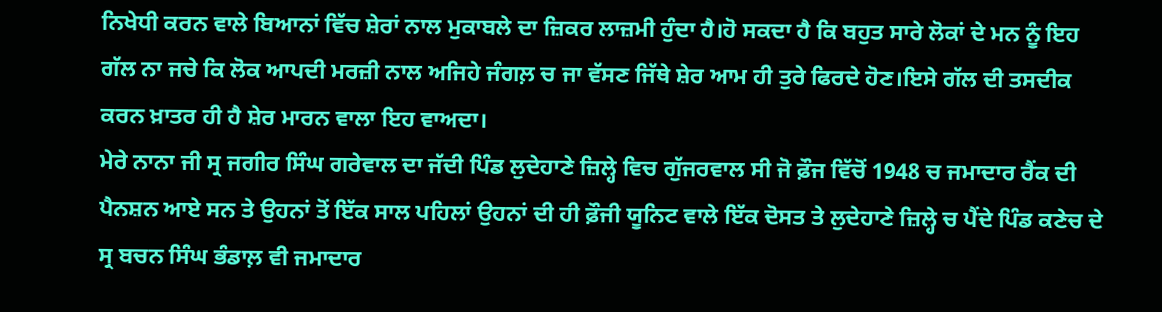ਨਿਖੇਧੀ ਕਰਨ ਵਾਲੇ ਬਿਆਨਾਂ ਵਿੱਚ ਸ਼ੇਰਾਂ ਨਾਲ ਮੁਕਾਬਲੇ ਦਾ ਜ਼ਿਕਰ ਲਾਜ਼ਮੀ ਹੁੰਦਾ ਹੈ।ਹੋ ਸਕਦਾ ਹੈ ਕਿ ਬਹੁਤ ਸਾਰੇ ਲੋਕਾਂ ਦੇ ਮਨ ਨੂੰ ਇਹ ਗੱਲ ਨਾ ਜਚੇ ਕਿ ਲੋਕ ਆਪਦੀ ਮਰਜ਼ੀ ਨਾਲ ਅਜਿਹੇ ਜੰਗਲ਼ ਚ ਜਾ ਵੱਸਣ ਜਿੱਥੇ ਸ਼ੇਰ ਆਮ ਹੀ ਤੁਰੇ ਫਿਰਦੇ ਹੋਣ।ਇਸੇ ਗੱਲ ਦੀ ਤਸਦੀਕ ਕਰਨ ਖ਼ਾਤਰ ਹੀ ਹੈ ਸ਼ੇਰ ਮਾਰਨ ਵਾਲਾ ਇਹ ਵਾਅਦਾ।
ਮੇਰੇ ਨਾਨਾ ਜੀ ਸ੍ਰ ਜਗੀਰ ਸਿੰਘ ਗਰੇਵਾਲ ਦਾ ਜੱਦੀ ਪਿੰਡ ਲੁਦੇਹਾਣੇ ਜ਼ਿਲ੍ਹੇ ਵਿਚ ਗੁੱਜਰਵਾਲ ਸੀ ਜੋ ਫ਼ੌਜ ਵਿੱਚੋਂ 1948 ਚ ਜਮਾਦਾਰ ਰੈਂਕ ਦੀ ਪੈਨਸ਼ਨ ਆਏ ਸਨ ਤੇ ਉਹਨਾਂ ਤੋਂ ਇੱਕ ਸਾਲ ਪਹਿਲਾਂ ਉਹਨਾਂ ਦੀ ਹੀ ਫ਼ੌਜੀ ਯੂਨਿਟ ਵਾਲੇ ਇੱਕ ਦੋਸਤ ਤੇ ਲੁਦੇਹਾਣੇ ਜ਼ਿਲ੍ਹੇ ਚ ਪੈਂਦੇ ਪਿੰਡ ਕਣੇਚ ਦੇ ਸ੍ਰ ਬਚਨ ਸਿੰਘ ਭੰਡਾਲ਼ ਵੀ ਜਮਾਦਾਰ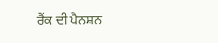ਰੈਂਕ ਦੀ ਪੈਨਸ਼ਨ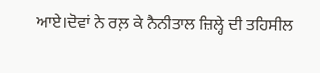ਆਏ।ਦੋਵਾਂ ਨੇ ਰਲ਼ ਕੇ ਨੈਨੀਤਾਲ ਜ਼ਿਲ੍ਹੇ ਦੀ ਤਹਿਸੀਲ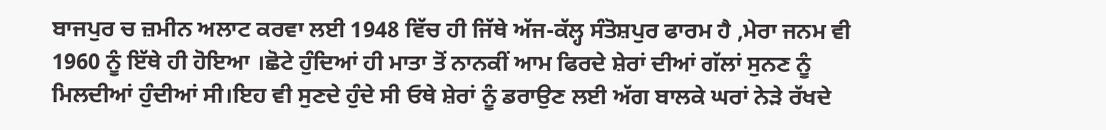ਬਾਜਪੁਰ ਚ ਜ਼ਮੀਨ ਅਲਾਟ ਕਰਵਾ ਲਈ 1948 ਵਿੱਚ ਹੀ ਜਿੱਥੇ ਅੱਜ-ਕੱਲ੍ਹ ਸੰਤੋਸ਼ਪੁਰ ਫਾਰਮ ਹੈ ,ਮੇਰਾ ਜਨਮ ਵੀ 1960 ਨੂੰ ਇੱਥੇ ਹੀ ਹੋਇਆ ।ਛੋਟੇ ਹੁੰਦਿਆਂ ਹੀ ਮਾਤਾ ਤੋਂ ਨਾਨਕੀਂ ਆਮ ਫਿਰਦੇ ਸ਼ੇਰਾਂ ਦੀਆਂ ਗੱਲਾਂ ਸੁਨਣ ਨੂੰ ਮਿਲਦੀਆਂ ਹੁੰਦੀਆਂ ਸੀ।ਇਹ ਵੀ ਸੁਣਦੇ ਹੁੰਦੇ ਸੀ ਓਥੇ ਸ਼ੇਰਾਂ ਨੂੰ ਡਰਾਉਣ ਲਈ ਅੱਗ ਬਾਲਕੇ ਘਰਾਂ ਨੇੜੇ ਰੱਖਦੇ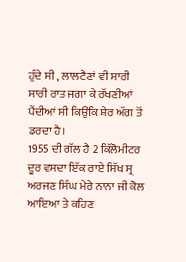ਹੁੰਦੇ ਸੀ , ਲਾਲਟੈਣਾਂ ਵੀ ਸਾਰੀ ਸਾਰੀ ਰਾਤ ਜਗਾ ਕੇ ਰੱਖਣੀਆਂ ਪੈਂਦੀਆਂ ਸੀ ਕਿਉਂਕਿ ਸ਼ੇਰ ਅੱਗ ਤੋਂ ਡਰਦਾ ਹੈ।
1955 ਦੀ ਗੱਲ ਹੈ 2 ਕਿੱਲੋਮੀਟਰ ਦੂਰ ਵਸਦਾ ਇੱਕ ਰਾਏ ਸਿੱਖ ਸ੍ਰ ਅਰਜਣ ਸਿੰਘ ਮੇਰੇ ਨਾਨਾ ਜੀ ਕੋਲ ਆਇਆ ਤੇ ਕਹਿਣ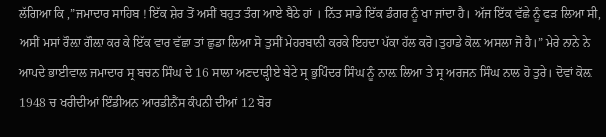ਲੱਗਿਆ ਕਿ ,”ਜਮਾਦਾਰ ਸਾਹਿਬ ! ਇੱਕ ਸ਼ੇਰ ਤੋਂ ਅਸੀਂ ਬਹੁਤ ਤੰਗ ਆਏ ਬੈਠੇ ਹਾਂ । ਨਿੱਤ ਸਾਡੇ ਇੱਕ ਡੰਗਰ ਨੂੰ ਖਾ ਜਾਂਦਾ ਹੈ। ਅੱਜ ਇੱਕ ਵੱਛੇ ਨੂੰ ਫੜ ਲਿਆ ਸੀ, ਅਸੀਂ ਮਸਾਂ ਰੌਲ਼ਾ ਗੌਲ਼ਾ ਕਰ ਕੇ ਇੱਕ ਵਾਰ ਵੱਛਾ ਤਾਂ ਛੁਡਾ ਲਿਆ ਸੋ ਤੁਸੀਂ ਮੇਹਰਬਾਨੀ ਕਰਕੇ ਇਹਦਾ ਪੱਕਾ ਹੱਲ ਕਰੋ।ਤੁਹਾਡੇ ਕੋਲ਼ ਅਸਲਾ ਜੋ ਹੈ।” ਮੇਰੇ ਨਾਨੇ ਨੇ ਆਪਦੇ ਭਾਈਵਾਲ ਜਮਾਦਾਰ ਸ੍ਰ ਬਚਨ ਸਿੰਘ ਦੇ 16 ਸਾਲਾ ਅਣਦਾੜ੍ਹੀਏ ਬੇਟੇ ਸ੍ਰ ਭੁਪਿੰਦਰ ਸਿੰਘ ਨੂੰ ਨਾਲ਼ ਲਿਆ ਤੇ ਸ੍ਰ ਅਰਜਨ ਸਿੰਘ ਨਾਲ ਹੋ ਤੁਰੇ। ਦੋਵਾਂ ਕੋਲ਼ 1948 ਚ ਖਰੀਦੀਆਂ ਇੰਡੀਅਨ ਆਰਡੀਨੈਂਸ ਕੰਪਨੀ ਦੀਆਂ 12 ਬੋਰ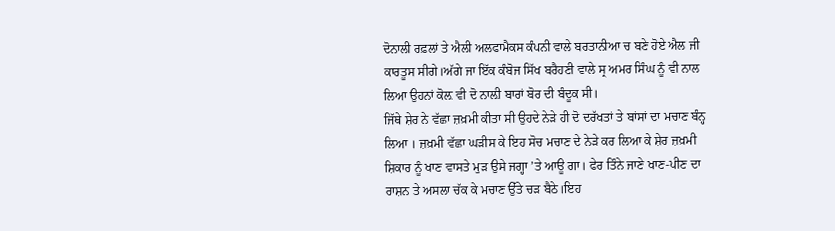ਦੋਨਾਲੀ ਰਫ਼ਲਾਂ ਤੇ ਐਲੀ ਅਲਫਾਮੈਕਸ ਕੰਪਨੀ ਵਾਲੇ ਬਰਤਾਨੀਆ ਚ ਬਣੇ ਹੋਏ ਐਲ ਜੀ ਕਾਰਤੂਸ ਸੀਗੇ।ਅੱਗੇ ਜਾ ਇੱਕ ਕੰਬੋਜ ਸਿੱਖ ਬਰੈਹਣੀ ਵਾਲੇ ਸ੍ਰ ਅਮਰ ਸਿੰਘ ਨੂੰ ਵੀ ਨਾਲ ਲਿਆ ਉਹਨਾਂ ਕੋਲ਼ ਵੀ ਦੋ ਨਾਲ਼ੀ ਬਾਰਾਂ ਬੋਰ ਦੀ ਬੰਦੂਕ ਸੀ।
ਜਿੱਥੇ ਸ਼ੇਰ ਨੇ ਵੱਛਾ ਜ਼ਖ਼ਮੀ ਕੀਤਾ ਸੀ ਉਹਦੇ ਨੇੜੇ ਹੀ ਦੋ ਦਰੱਖਤਾਂ ਤੇ ਬਾਂਸਾਂ ਦਾ ਮਚਾਣ ਬੰਨ੍ਹ ਲਿਆ । ਜ਼ਖ਼ਮੀ ਵੱਛਾ ਘੜੀਸ ਕੇ ਇਹ ਸੋਚ ਮਚਾਣ ਦੇ ਨੇੜੇ ਕਰ ਲਿਆ ਕੇ ਸ਼ੇਰ ਜ਼ਖ਼ਮੀ ਸ਼ਿਕਾਰ ਨੂੰ ਖਾਣ ਵਾਸਤੇ ਮੁੜ ਉਸੇ ਜਗ੍ਹਾ ’ਤੇ ਆਊ ਗਾ। ਫੇਰ ਤਿੰਨੇ ਜਾਣੇ ਖਾਣ-ਪੀਣ ਦਾ ਰਾਸ਼ਨ ਤੇ ਅਸਲਾ ਚੱਕ ਕੇ ਮਚਾਣ ਉੱਤੇ ਚੜ ਬੈਠੇ।ਇਹ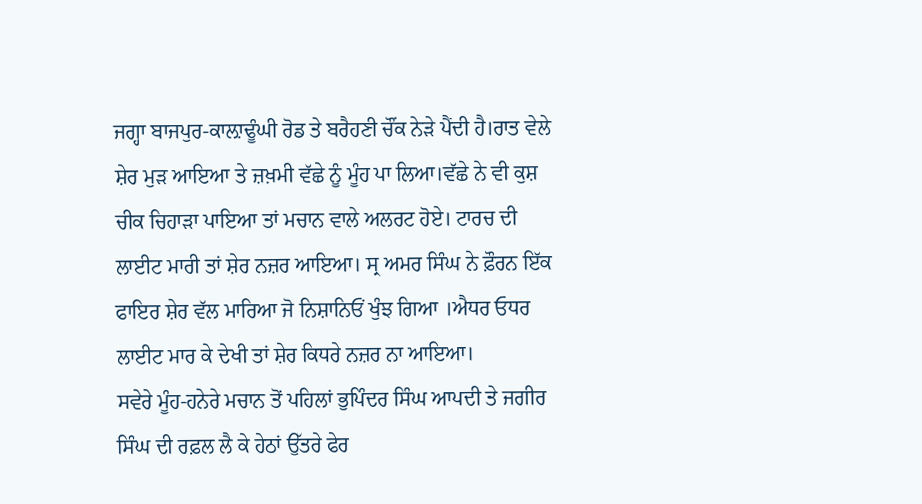ਜਗ੍ਹਾ ਬਾਜਪੁਰ-ਕਾਲ਼ਾਢੂੰਘੀ ਰੋਡ ਤੇ ਬਰੈਹਣੀ ਚੌਂਕ ਨੇੜੇ ਪੈਂਦੀ ਹੈ।ਰਾਤ ਵੇਲੇ ਸ਼ੇਰ ਮੁੜ ਆਇਆ ਤੇ ਜ਼ਖ਼ਮੀ ਵੱਛੇ ਨੂੰ ਮੂੰਹ ਪਾ ਲਿਆ।ਵੱਛੇ ਨੇ ਵੀ ਕੁਸ਼ ਚੀਕ ਚਿਹਾੜਾ ਪਾਇਆ ਤਾਂ ਮਚਾਨ ਵਾਲੇ ਅਲਰਟ ਹੋਏ। ਟਾਰਚ ਦੀ ਲਾਈਟ ਮਾਰੀ ਤਾਂ ਸ਼ੇਰ ਨਜ਼ਰ ਆਇਆ। ਸ੍ਰ ਅਮਰ ਸਿੰਘ ਨੇ ਫ਼ੌਰਨ ਇੱਕ ਫਾਇਰ ਸ਼ੇਰ ਵੱਲ ਮਾਰਿਆ ਜੋ ਨਿਸ਼ਾਨਿਓਂ ਖੁੰਝ ਗਿਆ ।ਐਧਰ ਓਧਰ ਲਾਈਟ ਮਾਰ ਕੇ ਦੇਖੀ ਤਾਂ ਸ਼ੇਰ ਕਿਧਰੇ ਨਜ਼ਰ ਨਾ ਆਇਆ।
ਸਵੇਰੇ ਮੂੰਹ-ਹਨੇਰੇ ਮਚਾਨ ਤੋਂ ਪਹਿਲਾਂ ਭੁਪਿੰਦਰ ਸਿੰਘ ਆਪਦੀ ਤੇ ਜਗੀਰ ਸਿੰਘ ਦੀ ਰਫ਼ਲ ਲੈ ਕੇ ਹੇਠਾਂ ਉੱਤਰੇ ਫੇਰ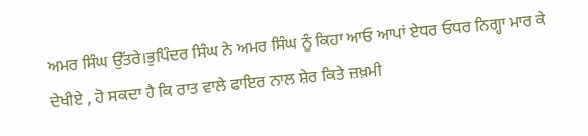ਅਮਰ ਸਿੰਘ ਉੱਤਰੇ।ਭੁਪਿੰਦਰ ਸਿੰਘ ਨੇ ਅਮਰ ਸਿੰਘ ਨੂੰ ਕਿਹਾ ਆਓ ਆਪਾਂ ਏਧਰ ਓਧਰ ਨਿਗ੍ਹਾ ਮਾਰ ਕੇ ਦੇਖੀਏ , ਹੋ ਸਕਦਾ ਹੈ ਕਿ ਰਾਤ ਵਾਲੇ ਫਾਇਰ ਨਾਲ ਸ਼ੇਰ ਕਿਤੇ ਜ਼ਖ਼ਮੀ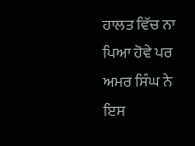ਹਾਲਤ ਵਿੱਚ ਨਾ ਪਿਆ ਹੋਵੇ ਪਰ ਅਮਰ ਸਿੰਘ ਨੇ ਇਸ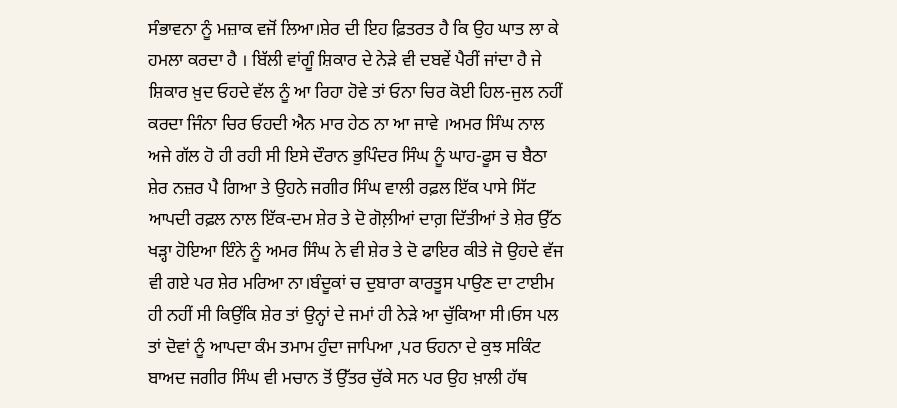ਸੰਭਾਵਨਾ ਨੂੰ ਮਜ਼ਾਕ ਵਜੋਂ ਲਿਆ।ਸ਼ੇਰ ਦੀ ਇਹ ਫ਼ਿਤਰਤ ਹੈ ਕਿ ਉਹ ਘਾਤ ਲਾ ਕੇ ਹਮਲਾ ਕਰਦਾ ਹੈ । ਬਿੱਲੀ ਵਾਂਗੂੰ ਸ਼ਿਕਾਰ ਦੇ ਨੇੜੇ ਵੀ ਦਬਵੇਂ ਪੈਰੀਂ ਜਾਂਦਾ ਹੈ ਜੇ ਸ਼ਿਕਾਰ ਖ਼ੁਦ ਓਹਦੇ ਵੱਲ ਨੂੰ ਆ ਰਿਹਾ ਹੋਵੇ ਤਾਂ ਓਨਾ ਚਿਰ ਕੋਈ ਹਿਲ-ਜੁਲ ਨਹੀਂ ਕਰਦਾ ਜਿੰਨਾ ਚਿਰ ਓਹਦੀ ਐਨ ਮਾਰ ਹੇਠ ਨਾ ਆ ਜਾਵੇ ।ਅਮਰ ਸਿੰਘ ਨਾਲ ਅਜੇ ਗੱਲ ਹੋ ਹੀ ਰਹੀ ਸੀ ਇਸੇ ਦੌਰਾਨ ਭੁਪਿੰਦਰ ਸਿੰਘ ਨੂੰ ਘਾਹ-ਫੂਸ ਚ ਬੈਠਾ ਸ਼ੇਰ ਨਜ਼ਰ ਪੈ ਗਿਆ ਤੇ ਉਹਨੇ ਜਗੀਰ ਸਿੰਘ ਵਾਲੀ ਰਫ਼ਲ ਇੱਕ ਪਾਸੇ ਸਿੱਟ ਆਪਦੀ ਰਫ਼ਲ ਨਾਲ ਇੱਕ-ਦਮ ਸ਼ੇਰ ਤੇ ਦੋ ਗੋਲ਼ੀਆਂ ਦਾਗ਼ ਦਿੱਤੀਆਂ ਤੇ ਸ਼ੇਰ ਉੱਠ ਖੜ੍ਹਾ ਹੋਇਆ ਇੰਨੇ ਨੂੰ ਅਮਰ ਸਿੰਘ ਨੇ ਵੀ ਸ਼ੇਰ ਤੇ ਦੋ ਫਾਇਰ ਕੀਤੇ ਜੋ ਉਹਦੇ ਵੱਜ ਵੀ ਗਏ ਪਰ ਸ਼ੇਰ ਮਰਿਆ ਨਾ।ਬੰਦੂਕਾਂ ਚ ਦੁਬਾਰਾ ਕਾਰਤੂਸ ਪਾਉਣ ਦਾ ਟਾਈਮ ਹੀ ਨਹੀਂ ਸੀ ਕਿਉਂਕਿ ਸ਼ੇਰ ਤਾਂ ਉਨ੍ਹਾਂ ਦੇ ਜਮਾਂ ਹੀ ਨੇੜੇ ਆ ਚੁੱਕਿਆ ਸੀ।ਓਸ ਪਲ ਤਾਂ ਦੋਵਾਂ ਨੂੰ ਆਪਦਾ ਕੰਮ ਤਮਾਮ ਹੁੰਦਾ ਜਾਪਿਆ ,ਪਰ ਓਹਨਾ ਦੇ ਕੁਝ ਸਕਿੰਟ ਬਾਅਦ ਜਗੀਰ ਸਿੰਘ ਵੀ ਮਚਾਨ ਤੋਂ ਉੱਤਰ ਚੁੱਕੇ ਸਨ ਪਰ ਉਹ ਖ਼ਾਲੀ ਹੱਥ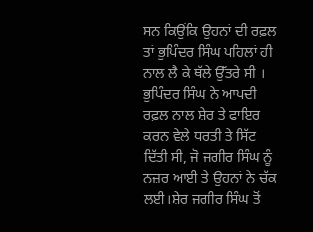ਸਨ ਕਿਉਂਕਿ ਉਹਨਾਂ ਦੀ ਰਫ਼ਲ ਤਾਂ ਭੁਪਿੰਦਰ ਸਿੰਘ ਪਹਿਲਾਂ ਹੀ ਨਾਲ ਲੈ ਕੇ ਥੱਲੇ ਉੱਤਰੇ ਸੀ । ਭੁਪਿੰਦਰ ਸਿੰਘ ਨੇ ਆਪਦੀ ਰਫ਼ਲ ਨਾਲ ਸ਼ੇਰ ਤੇ ਫਾਇਰ ਕਰਨ ਵੇਲੇ ਧਰਤੀ ਤੇ ਸਿੱਟ ਦਿੱਤੀ ਸੀ, ਜੋ ਜਗੀਰ ਸਿੰਘ ਨੂੰ ਨਜ਼ਰ ਆਈ ਤੇ ਉਹਨਾਂ ਨੇ ਚੱਕ ਲਈ।ਸ਼ੇਰ ਜਗੀਰ ਸਿੰਘ ਤੋਂ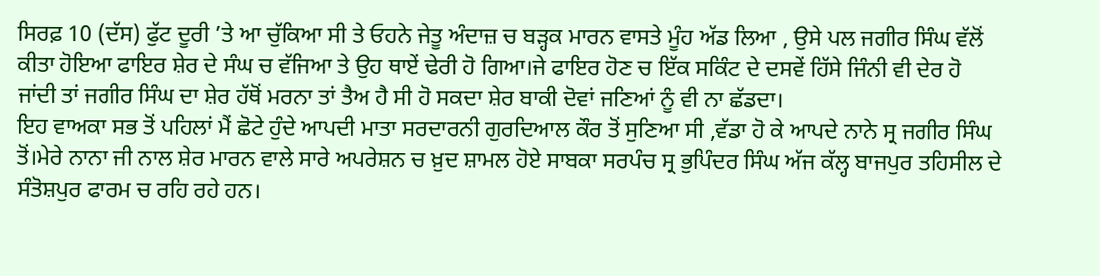ਸਿਰਫ਼ 10 (ਦੱਸ) ਫੁੱਟ ਦੂਰੀ ’ਤੇ ਆ ਚੁੱਕਿਆ ਸੀ ਤੇ ਓਹਨੇ ਜੇਤੂ ਅੰਦਾਜ਼ ਚ ਬੜ੍ਹਕ ਮਾਰਨ ਵਾਸਤੇ ਮੂੰਹ ਅੱਡ ਲਿਆ , ਉਸੇ ਪਲ ਜਗੀਰ ਸਿੰਘ ਵੱਲੋਂ ਕੀਤਾ ਹੋਇਆ ਫਾਇਰ ਸ਼ੇਰ ਦੇ ਸੰਘ ਚ ਵੱਜਿਆ ਤੇ ਉਹ ਥਾਏਂ ਢੇਰੀ ਹੋ ਗਿਆ।ਜੇ ਫਾਇਰ ਹੋਣ ਚ ਇੱਕ ਸਕਿੰਟ ਦੇ ਦਸਵੇਂ ਹਿੱਸੇ ਜਿੰਨੀ ਵੀ ਦੇਰ ਹੋ ਜਾਂਦੀ ਤਾਂ ਜਗੀਰ ਸਿੰਘ ਦਾ ਸ਼ੇਰ ਹੱਥੋਂ ਮਰਨਾ ਤਾਂ ਤੈਅ ਹੈ ਸੀ ਹੋ ਸਕਦਾ ਸ਼ੇਰ ਬਾਕੀ ਦੋਵਾਂ ਜਣਿਆਂ ਨੂੰ ਵੀ ਨਾ ਛੱਡਦਾ।
ਇਹ ਵਾਅਕਾ ਸਭ ਤੋਂ ਪਹਿਲਾਂ ਮੈਂ ਛੋਟੇ ਹੁੰਦੇ ਆਪਦੀ ਮਾਤਾ ਸਰਦਾਰਨੀ ਗੁਰਦਿਆਲ ਕੌਰ ਤੋਂ ਸੁਣਿਆ ਸੀ ,ਵੱਡਾ ਹੋ ਕੇ ਆਪਦੇ ਨਾਨੇ ਸ੍ਰ ਜਗੀਰ ਸਿੰਘ ਤੋਂ।ਮੇਰੇ ਨਾਨਾ ਜੀ ਨਾਲ ਸ਼ੇਰ ਮਾਰਨ ਵਾਲੇ ਸਾਰੇ ਅਪਰੇਸ਼ਨ ਚ ਖ਼ੁਦ ਸ਼ਾਮਲ ਹੋਏ ਸਾਬਕਾ ਸਰਪੰਚ ਸ੍ਰ ਭੁਪਿੰਦਰ ਸਿੰਘ ਅੱਜ ਕੱਲ੍ਹ ਬਾਜਪੁਰ ਤਹਿਸੀਲ ਦੇ ਸੰਤੋਸ਼ਪੁਰ ਫਾਰਮ ਚ ਰਹਿ ਰਹੇ ਹਨ।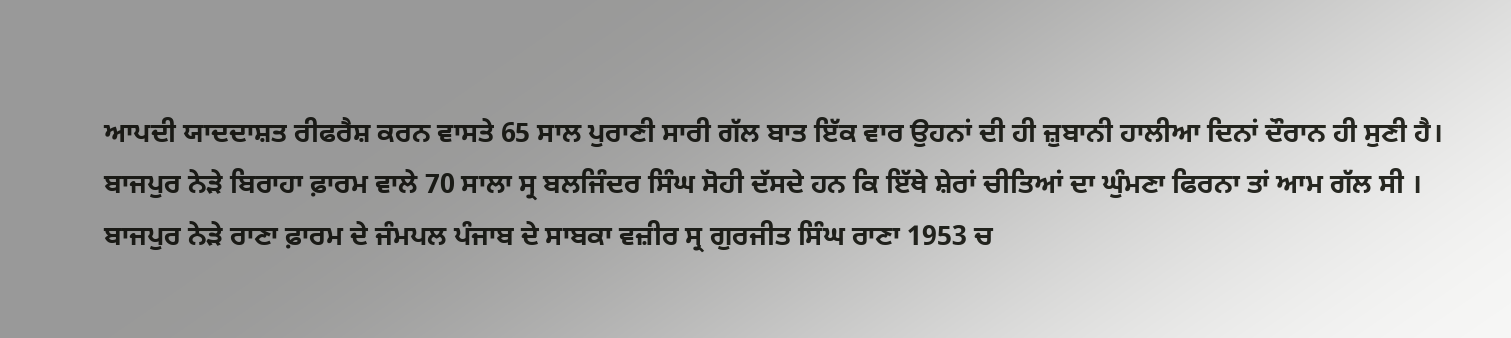ਆਪਦੀ ਯਾਦਦਾਸ਼ਤ ਰੀਫਰੈਸ਼ ਕਰਨ ਵਾਸਤੇ 65 ਸਾਲ ਪੁਰਾਣੀ ਸਾਰੀ ਗੱਲ ਬਾਤ ਇੱਕ ਵਾਰ ਉਹਨਾਂ ਦੀ ਹੀ ਜ਼ੁਬਾਨੀ ਹਾਲੀਆ ਦਿਨਾਂ ਦੌਰਾਨ ਹੀ ਸੁਣੀ ਹੈ।
ਬਾਜਪੁਰ ਨੇੜੇ ਬਿਰਾਹਾ ਫ਼ਾਰਮ ਵਾਲੇ 70 ਸਾਲਾ ਸ੍ਰ ਬਲਜਿੰਦਰ ਸਿੰਘ ਸੋਹੀ ਦੱਸਦੇ ਹਨ ਕਿ ਇੱਥੇ ਸ਼ੇਰਾਂ ਚੀਤਿਆਂ ਦਾ ਘੁੰਮਣਾ ਫਿਰਨਾ ਤਾਂ ਆਮ ਗੱਲ ਸੀ । ਬਾਜਪੁਰ ਨੇੜੇ ਰਾਣਾ ਫ਼ਾਰਮ ਦੇ ਜੰਮਪਲ ਪੰਜਾਬ ਦੇ ਸਾਬਕਾ ਵਜ਼ੀਰ ਸ੍ਰ ਗੁਰਜੀਤ ਸਿੰਘ ਰਾਣਾ 1953 ਚ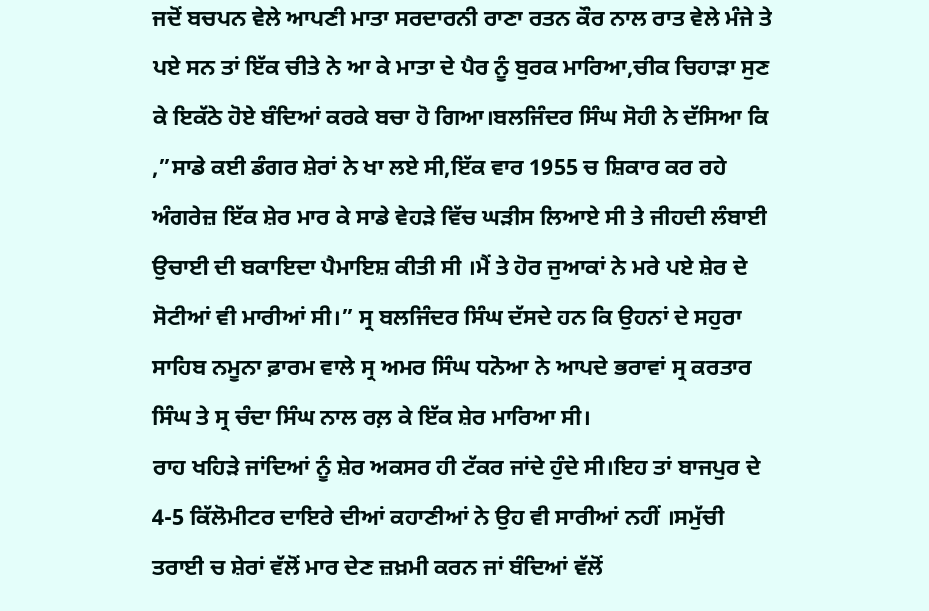ਜਦੋਂ ਬਚਪਨ ਵੇਲੇ ਆਪਣੀ ਮਾਤਾ ਸਰਦਾਰਨੀ ਰਾਣਾ ਰਤਨ ਕੌਰ ਨਾਲ ਰਾਤ ਵੇਲੇ ਮੰਜੇ ਤੇ ਪਏ ਸਨ ਤਾਂ ਇੱਕ ਚੀਤੇ ਨੇ ਆ ਕੇ ਮਾਤਾ ਦੇ ਪੈਰ ਨੂੰ ਬੁਰਕ ਮਾਰਿਆ,ਚੀਕ ਚਿਹਾੜਾ ਸੁਣ ਕੇ ਇਕੱਠੇ ਹੋਏ ਬੰਦਿਆਂ ਕਰਕੇ ਬਚਾ ਹੋ ਗਿਆ।ਬਲਜਿੰਦਰ ਸਿੰਘ ਸੋਹੀ ਨੇ ਦੱਸਿਆ ਕਿ ,”ਸਾਡੇ ਕਈ ਡੰਗਰ ਸ਼ੇਰਾਂ ਨੇ ਖਾ ਲਏ ਸੀ,ਇੱਕ ਵਾਰ 1955 ਚ ਸ਼ਿਕਾਰ ਕਰ ਰਹੇ ਅੰਗਰੇਜ਼ ਇੱਕ ਸ਼ੇਰ ਮਾਰ ਕੇ ਸਾਡੇ ਵੇਹੜੇ ਵਿੱਚ ਘੜੀਸ ਲਿਆਏ ਸੀ ਤੇ ਜੀਹਦੀ ਲੰਬਾਈ ਉਚਾਈ ਦੀ ਬਕਾਇਦਾ ਪੈਮਾਇਸ਼ ਕੀਤੀ ਸੀ ।ਮੈਂ ਤੇ ਹੋਰ ਜੁਆਕਾਂ ਨੇ ਮਰੇ ਪਏ ਸ਼ੇਰ ਦੇ ਸੋਟੀਆਂ ਵੀ ਮਾਰੀਆਂ ਸੀ।” ਸ੍ਰ ਬਲਜਿੰਦਰ ਸਿੰਘ ਦੱਸਦੇ ਹਨ ਕਿ ਉਹਨਾਂ ਦੇ ਸਹੁਰਾ ਸਾਹਿਬ ਨਮੂਨਾ ਫ਼ਾਰਮ ਵਾਲੇ ਸ੍ਰ ਅਮਰ ਸਿੰਘ ਧਨੋਆ ਨੇ ਆਪਦੇ ਭਰਾਵਾਂ ਸ੍ਰ ਕਰਤਾਰ ਸਿੰਘ ਤੇ ਸ੍ਰ ਚੰਦਾ ਸਿੰਘ ਨਾਲ ਰਲ਼ ਕੇ ਇੱਕ ਸ਼ੇਰ ਮਾਰਿਆ ਸੀ।
ਰਾਹ ਖਹਿੜੇ ਜਾਂਦਿਆਂ ਨੂੰ ਸ਼ੇਰ ਅਕਸਰ ਹੀ ਟੱਕਰ ਜਾਂਦੇ ਹੁੰਦੇ ਸੀ।ਇਹ ਤਾਂ ਬਾਜਪੁਰ ਦੇ 4-5 ਕਿੱਲੋਮੀਟਰ ਦਾਇਰੇ ਦੀਆਂ ਕਹਾਣੀਆਂ ਨੇ ਉਹ ਵੀ ਸਾਰੀਆਂ ਨਹੀਂ ।ਸਮੁੱਚੀ ਤਰਾਈ ਚ ਸ਼ੇਰਾਂ ਵੱਲੋਂ ਮਾਰ ਦੇਣ ਜ਼ਖ਼ਮੀ ਕਰਨ ਜਾਂ ਬੰਦਿਆਂ ਵੱਲੋਂ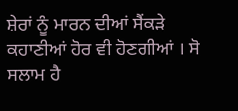ਸ਼ੇਰਾਂ ਨੂੰ ਮਾਰਨ ਦੀਆਂ ਸੈਂਕੜੇ ਕਹਾਣੀਆਂ ਹੋਰ ਵੀ ਹੋਣਗੀਆਂ । ਸੋ ਸਲਾਮ ਹੈ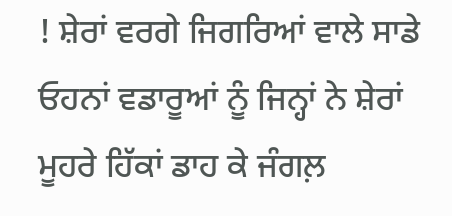! ਸ਼ੇਰਾਂ ਵਰਗੇ ਜਿਗਰਿਆਂ ਵਾਲੇ ਸਾਡੇ ਓਹਨਾਂ ਵਡਾਰੂਆਂ ਨੂੰ ਜਿਨ੍ਹਾਂ ਨੇ ਸ਼ੇਰਾਂ ਮੂਹਰੇ ਹਿੱਕਾਂ ਡਾਹ ਕੇ ਜੰਗਲ਼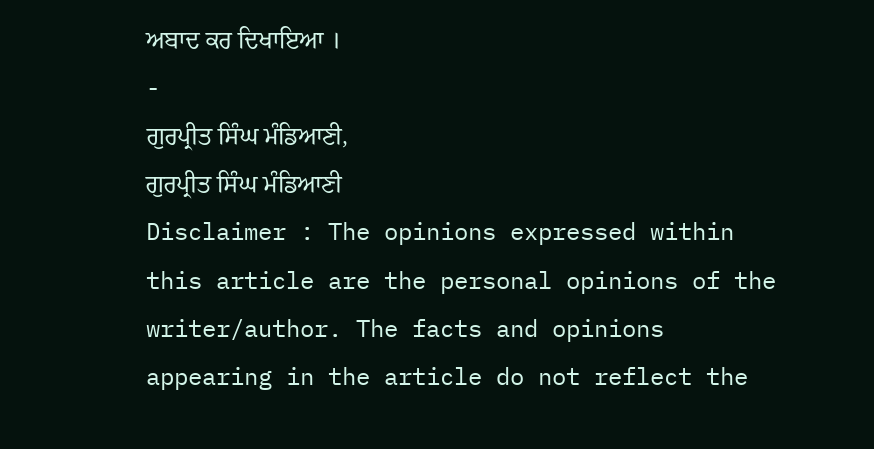ਅਬਾਦ ਕਰ ਦਿਖਾਇਆ ।
-
ਗੁਰਪ੍ਰੀਤ ਸਿੰਘ ਮੰਡਿਆਣੀ,
ਗੁਰਪ੍ਰੀਤ ਸਿੰਘ ਮੰਡਿਆਣੀ
Disclaimer : The opinions expressed within this article are the personal opinions of the writer/author. The facts and opinions appearing in the article do not reflect the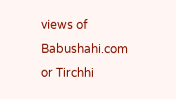views of Babushahi.com or Tirchhi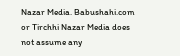Nazar Media. Babushahi.com or Tirchhi Nazar Media does not assume any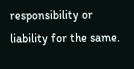responsibility or liability for the same.